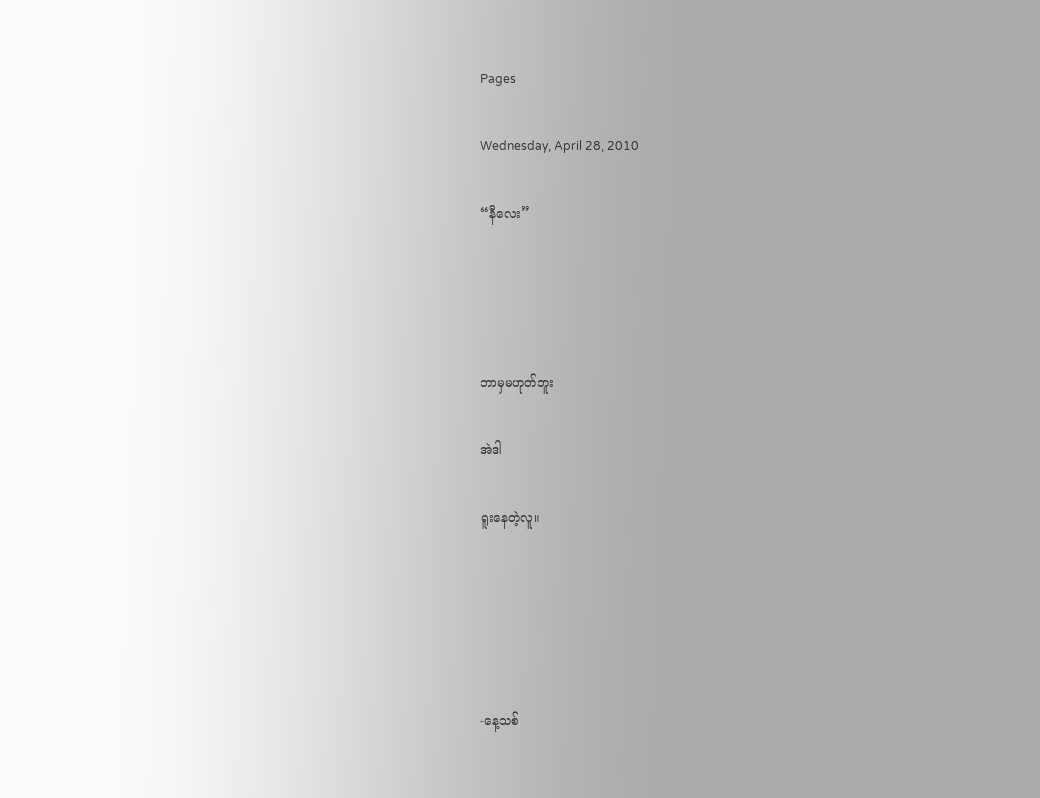Pages

Wednesday, April 28, 2010

“နီလေး”




ဘာမှမဟုတ်ဘူး

အဲဒါ

ရူးနေတဲ့လူ။





-နေ့သစ်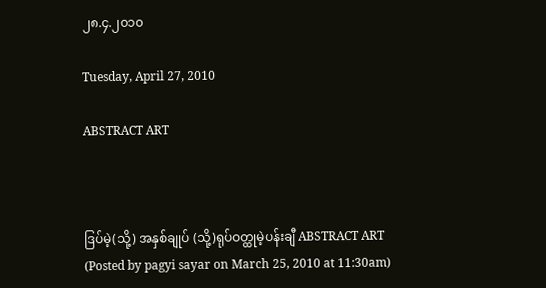၂၈.၄.၂၀၁၀

Tuesday, April 27, 2010

ABSTRACT ART



ဒြပ်မဲ့(သို့) အနှစ်ချုပ် (သို့)ရုပ်ဝတ္ထုမဲ့ပန်းချီ ABSTRACT ART
(Posted by pagyi sayar on March 25, 2010 at 11:30am)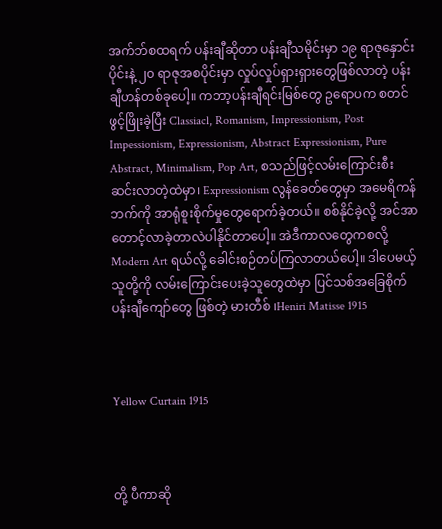အက်ဘ်စထရက် ပန်းချီဆိုတာ ပန်းချီသမိုင်းမှာ ၁၉ ရာဇုနှောင်းပိုင်းနဲ့ ၂၀ ရာဇုအစပိုင်းမှာ လှုပ်လှုပ်ရှားရှားတွေဖြစ်လာတဲ့ ပန်းချီဟန်တစ်ခုပေါ့။ ကဘာ့ပန်းချီရင်းမြစ်တွေ ဥရောပက စတင်ဖွင့်ဖြိုးခဲ့ပြီး Classiacl, Romanism, Impressionism, Post Impessionism, Expressionism, Abstract Expressionism, Pure Abstract, Minimalism, Pop Art, စသည်ဖြင့်လမ်းကြောင်းစီးဆင်းလာတဲ့ထဲမှာ၊ Expressionism လွန်ခေတ်တွေမှာ အမေရိကန်ဘက်ကို အာရုံစူးစိုက်မှုတွေရောက်ခဲ့တယ်။ စစ်နိုင်ခဲ့လို့ အင်အာတောင့်လာခဲ့တာလဲပါနိုင်တာပေါ့။ အဲဒီကာလတွေကစလို့ Modern Art ရယ်လို့ ခေါင်းစဉ်တပ်ကြလာတယ်ပေါ့။ ဒါပေမယ့်သူတို့ကို လမ်းကြောင်းပေးခဲ့သူတွေထဲမှာ ပြင်သစ်အခြေစိုက်ပန်းချီကျော်တွေ ဖြစ်တဲ့ မားတီစ် ၊Heniri Matisse 1915



Yellow Curtain 1915



တို့ ပီကာဆို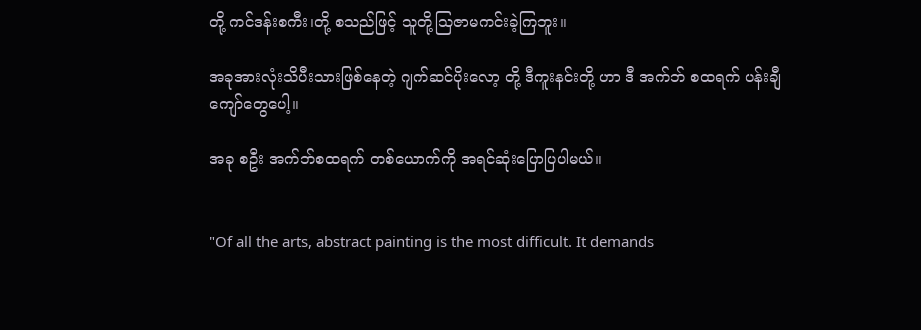တို့ ကင်ဒန်းစကီး၊တို့ စသည်ဖြင့် သူတို့သြဇာမကင်းခဲ့ကြဘူး။

အခုအားလုံးသိပီးသားဖြစ်နေတဲ့ ဂျက်ဆင်ပိုးလော့ တို့ ဒီကူးနင်းတို့ ဟာ ဒီ အက်ဘ် စထရက် ပန်းချီကျော်တွေပေါ့။

အခု စဦး အက်ဘ်စထရက် တစ်ယောက်ကို အရင်ဆုံးပြောပြပါမယ်။


"Of all the arts, abstract painting is the most difficult. It demands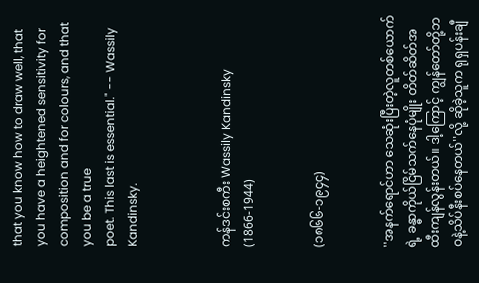that you know how to draw well, that you have a heightened sensitivity for composition and for colours, and that you be a true
poet. This last is essential." -- Wassily Kandinsky.



ကန်ဒင်းစကီး Wassily Kandinsky
(1866-1944)


(၁၈၆၆-၁၉၄၄)


''အနက်ရောင်ဟာ သေဆုံးပြီးတဲ့လူတစ်ယောက်ရဲ့ ခန္ဓာကိုယ်ငြိမ်သက်နေပုံမျိုး တိတ်ဆိတ်အထီးကျန်လွန်းတယ်။ ဒါ့ကြောင့် ကျွန်တော်တို့ဘဝနဲ့သိပ်နီးစပ်နေတယ်''လို့ ဆိုခဲ့သူက ရုရှပန်းချီ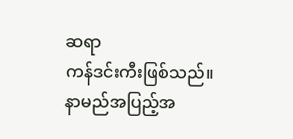ဆရာ
ကန်ဒင်းကီးဖြစ်သည်။
နာမည်အပြည့်အ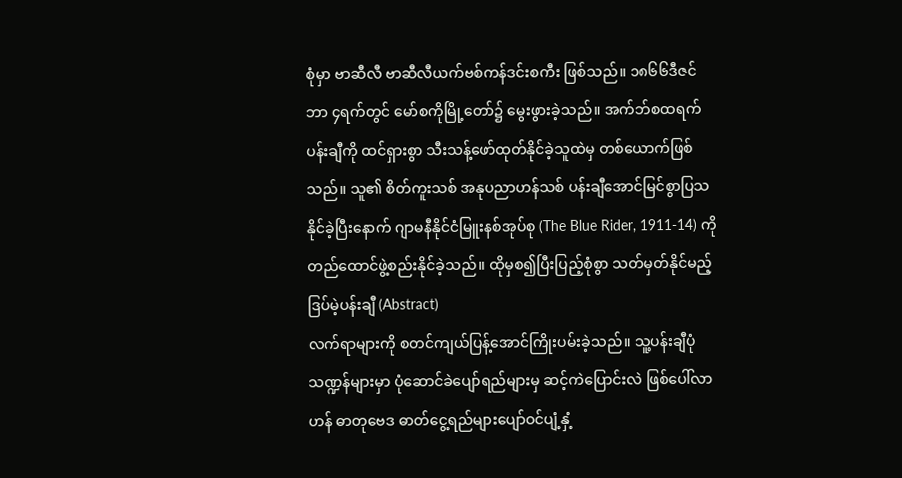စုံမှာ ဗာဆီလီ ဗာဆီလီယက်ဗစ်ကန်ဒင်းစကီး ဖြစ်သည်။ ၁၈၆၆ဒီဇင်ဘာ ၄ရက်တွင် မော်စကိုမြို့တော်၌ မွေးဖွားခဲ့သည်။ အက်ဘ်စထရက်ပန်းချီကို ထင်ရှားစွာ သီးသန့်ဖော်ထုတ်နိုင်ခဲ့သူထဲမှ တစ်ယောက်ဖြစ်သည်။ သူ၏ စိတ်ကူးသစ် အနုပညာဟန်သစ် ပန်းချီအောင်မြင်စွာပြသနိုင်ခဲ့ပြီးနောက် ဂျာမနီနိုင်ငံမြူးနစ်အုပ်စု (The Blue Rider, 1911-14) ကို တည်ထောင်ဖွဲ့စည်းနိုင်ခဲ့သည်။ ထိုမှစ၍ပြီးပြည့်စုံစွာ သတ်မှတ်နိုင်မည့် ဒြပ်မဲ့ပန်းချီ (Abstract)
လက်ရာများကို စတင်ကျယ်ပြန့်အောင်ကြိုးပမ်းခဲ့သည်။ သူ့ပန်းချီပုံသဏ္ဍန်များမှာ ပုံဆောင်ခဲပျော်ရည်များမှ ဆင့်ကဲပြောင်းလဲ ဖြစ်ပေါ်လာဟန် ဓာတုဗေဒ ဓာတ်ငွေ့ရည်များပျော်ဝင်ပျံ့နှံ့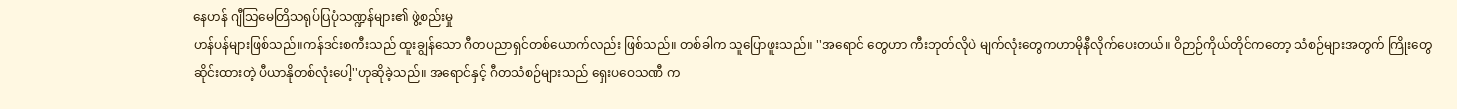နေဟန် ဂျီသြမေတြိသရုပ်ပြပုံသဏ္ဍန်များ၏ ဖွဲ့စည်းမှု
ဟန်ပန်များဖြစ်သည်။ကန်ဒင်းစကီးသည် ထူးချွန်သော ဂီတပညာရှင်တစ်ယောက်လည်း ဖြစ်သည်။ တစ်ခါက သူပြောဖူးသည်။ ''အရောင် တွေဟာ ကီးဘုတ်လိုပဲ မျက်လုံးတွေကဟာမိုနီလိုက်ပေးတယ်။ ဝိဉာဉ်ကိုယ်တိုင်ကတော့ သံစဉ်များအတွက် ကြိုးတွေ
ဆိုင်းထားတဲ့ ပီယာနိုတစ်လုံးပေါ့''ဟုဆိုခဲ့သည်။ အရောင်နှင့် ဂီတသံစဉ်များသည် ရှေးပဝေသဏီ က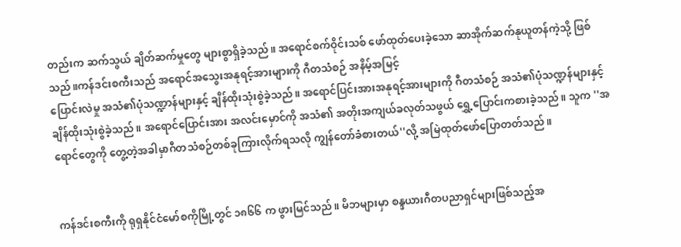တည်းက ဆက်သွယ် ချိတ်ဆက်မှုတွေ များစွာရှိခဲ့သည်။ အရောင်စက်ဝိုင်းသစ် ဖော်ထုတ်ပေးခဲ့သော ဆာအိုက်ဆက်နုယူတန်ကဲ့သို့ ဖြစ်သည်။ကန်ဒင်းစကီးသည် အရောင်အသွေးအနုရင့်အားများကို ဂီတသံစဉ် အနိမ့်အမြင့်
ပြောင်းလဲမှု အသံ၏ပုံသဏ္ဍာန်များနှင့် ချိန်ထိုးသုံးစွဲခဲ့သည်။ အရောင်ပြင်းအားအနုရင့်အားများကို ဂီတသံစဉ် အသံ၏ပုံသဏ္ဍန်များနှင့်ချိန်ထိုးသုံးစွဲခဲ့သည်။ အရောင်ပြောင်းအား အလင်းမှောင်ကို အသံ၏ အတိုးအကျယ်ခလုတ်သဖွယ် ရွှေ့ပြောင်းကစားခဲ့သည်။ သူက ''အရောင်တွေကို တွေ့တဲ့အခါမှာဂီတသံစဉ်တစ်ခုကြားလိုက်ရသလို ကျွန်တော်ခံစားတယ်''လို့ အမြဲထုတ်ဖော်ပြောတတ်သည်။


ကန်ဒင်းစကီးကို ရုရှနိုင်ငံမော်စကိုမြို့တွင် ၁၈၆၆ က ဖွားမြင်သည်။ မိဘများမှာ စန္ဒယားဂီတပညာရှင်များဖြစ်သည့်အ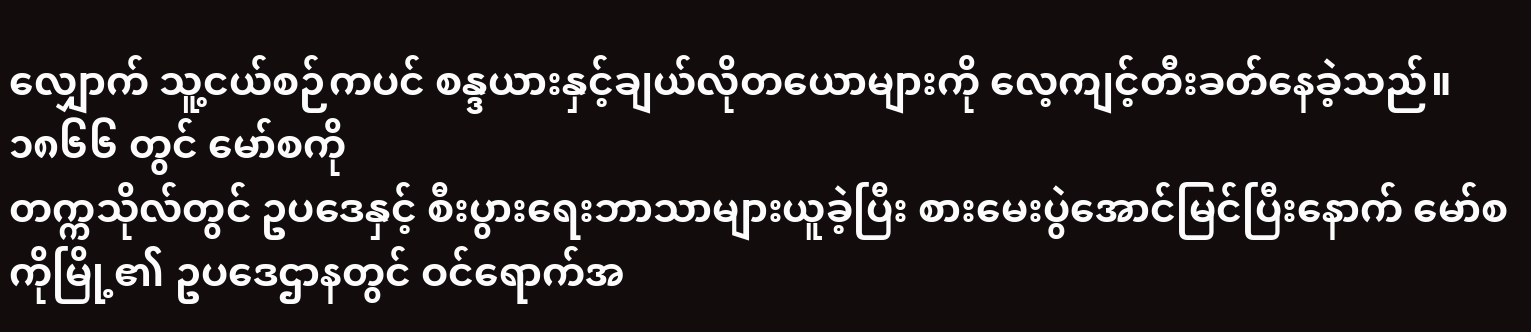လျှောက် သူ့ငယ်စဉ်ကပင် စန္ဒယားနှင့်ချယ်လိုတယောများကို လေ့ကျင့်တီးခတ်နေခဲ့သည်။ ၁၈၆၆ တွင် မော်စကို
တက္ကသိုလ်တွင် ဥပဒေနှင့် စီးပွားရေးဘာသာများယူခဲ့ပြီး စားမေးပွဲအောင်မြင်ပြီးနောက် မော်စကိုမြို့၏ ဥပဒေဌာနတွင် ဝင်ရောက်အ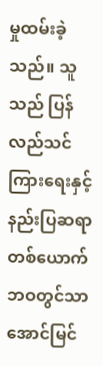မှုထမ်းခဲ့သည်။ သူသည် ပြန်လည်သင်ကြားရေးနှင့် နည်းပြဆရာတစ်ယောက်ဘဝတွင်သာ အောင်မြင်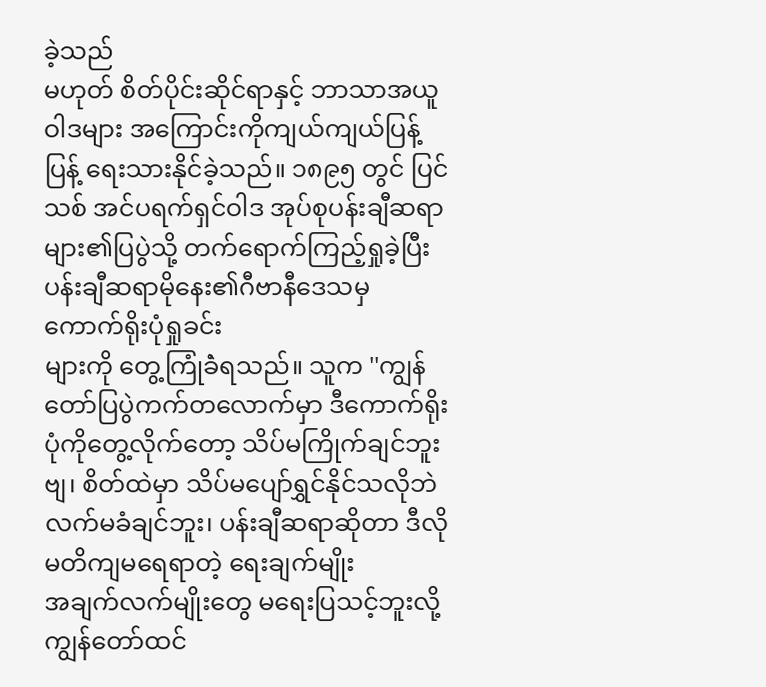ခဲ့သည်
မဟုတ် စိတ်ပိုင်းဆိုင်ရာနှင့် ဘာသာအယူဝါဒများ အကြောင်းကိုကျယ်ကျယ်ပြန့်ပြန့် ရေးသားနိုင်ခဲ့သည်။ ၁၈၉၅ တွင် ပြင်သစ် အင်ပရက်ရှင်ဝါဒ အုပ်စုပန်းချီဆရာများ၏ပြပွဲသို့ တက်ရောက်ကြည့်ရှုခဲ့ပြီး ပန်းချီဆရာမိုနေး၏ဂီဗာနီဒေသမှ ကောက်ရိုးပုံရှုခင်း
များကို တွေ့ကြုံခဲံရသည်။ သူက ''ကျွန်တော်ပြပွဲကက်တလောက်မှာ ဒီကောက်ရိုးပုံကိုတွေ့လိုက်တော့ သိပ်မကြိုက်ချင်ဘူးဗျ၊ စိတ်ထဲမှာ သိပ်မပျော်ရွှင်နိုင်သလိုဘဲလက်မခံချင်ဘူး၊ ပန်းချီဆရာဆိုတာ ဒီလို မတိကျမရေရာတဲ့ ရေးချက်မျိုး
အချက်လက်မျိုးတွေ မရေးပြသင့်ဘူးလို့ ကျွန်တော်ထင်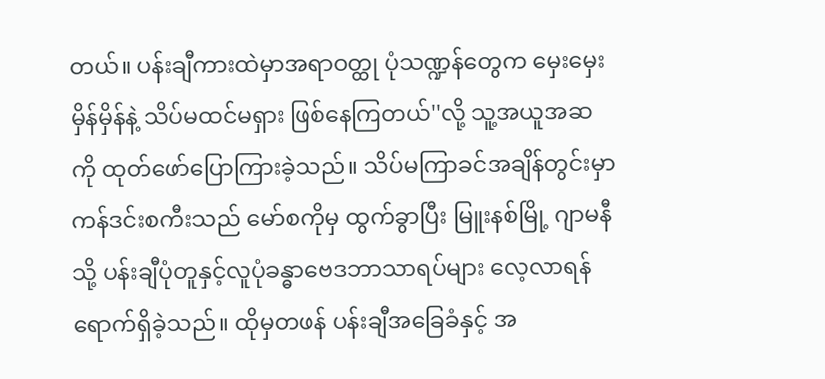တယ်။ ပန်းချီကားထဲမှာအရာဝတ္ထု ပုံသဏ္ဍန်တွေက မှေးမှေးမှိန်မှိန်နဲ့ သိပ်မထင်မရှား ဖြစ်နေကြတယ်''လို့ သူ့အယူအဆကို ထုတ်ဖော်ပြောကြားခဲ့သည်။ သိပ်မကြာခင်အချိန်တွင်းမှာ
ကန်ဒင်းစကီးသည် မော်စကိုမှ ထွက်ခွာပြီး မြူးနစ်မြို့ ဂျာမနီသို့ ပန်းချီပုံတူနှင့်လူပုံခန္ဓာဗေဒဘာသာရပ်များ လေ့လာရန်ရောက်ရှိခဲ့သည်။ ထိုမှတဖန် ပန်းချီအခြေခံနှင့် အ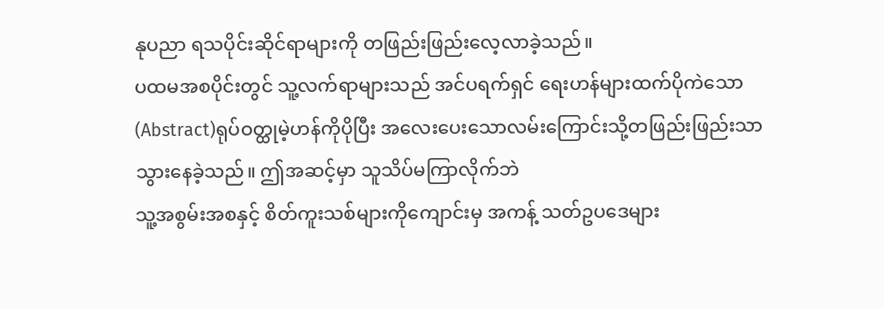နုပညာ ရသပိုင်းဆိုင်ရာများကို တဖြည်းဖြည်းလေ့လာခဲ့သည်။
ပထမအစပိုင်းတွင် သူ့လက်ရာများသည် အင်ပရက်ရှင် ရေးဟန်များထက်ပိုကဲသော (Abstract)ရုပ်ဝတ္ထုမဲ့ဟန်ကိုပိုပြီး အလေးပေးသောလမ်းကြောင်းသို့တဖြည်းဖြည်းသာ သွားနေခဲ့သည်။ ဤအဆင့်မှာ သူသိပ်မကြာလိုက်ဘဲ
သူ့အစွမ်းအစနှင့် စိတ်ကူးသစ်များကိုကျောင်းမှ အကန့် သတ်ဥပဒေများ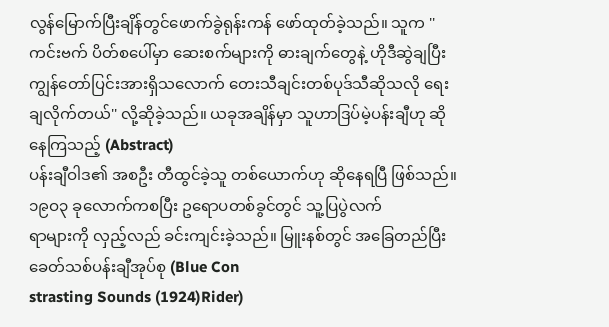လွန်မြောက်ပြီးချိန်တွင်ဖောက်ခွဲရုန်းကန် ဖော်ထုတ်ခဲ့သည်။ သူက ''ကင်းဗက် ပိတ်စပေါ်မှာ ဆေးစက်များကို ဓားချက်တွေနဲ့ ဟိုဒီဆွဲချပြီး ကျွန်တော်ပြင်းအားရှိသလောက် တေးသီချင်းတစ်ပုဒ်သီဆိုသလို ရေးချလိုက်တယ်'' လို့ဆိုခဲ့သည်။ ယခုအချိန်မှာ သူဟာဒြပ်မဲ့ပန်းချီဟု ဆိုနေကြသည့် (Abstract)
ပန်းချီဝါဒ၏ အစဦး တီထွင်ခဲ့သူ တစ်ယောက်ဟု ဆိုနေရပြီ ဖြစ်သည်။ ၁၉ဝ၃ ခုလောက်ကစပြီး ဥရောပတစ်ခွင်တွင် သူ့ပြပွဲလက်
ရာများကို လှည့်လည် ခင်းကျင်းခဲ့သည်။ မြူးနစ်တွင် အခြေတည်ပြီးခေတ်သစ်ပန်းချီအုပ်စု (Blue Con
strasting Sounds (1924)Rider)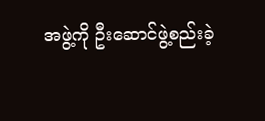အဖွဲ့ကို ဦးဆောင်ဖွဲ့စည်းခဲ့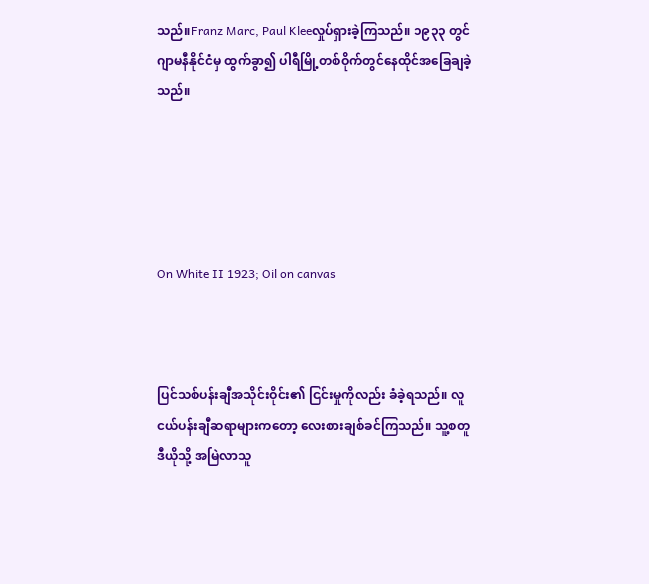သည်။Franz Marc, Paul Kleeလှုပ်ရှားခဲ့ကြသည်။ ၁၉၃၃ တွင်
ဂျာမနီနိုင်ငံမှ ထွက်ခွာ၍ ပါရီမြို့တစ်ဝိုက်တွင်နေထိုင်အခြေချခဲ့သည်။





On White II 1923; Oil on canvas



ပြင်သစ်ပန်းချီအသိုင်းဝိုင်း၏ ငြင်းမှုကိုလည်း ခံခဲ့ရသည်။ လူငယ်ပန်းချီဆရာများကတော့ လေးစားချစ်ခင်ကြသည်။ သူ့စတူဒီယိုသို့ အမြဲလာသူ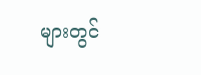များတွင်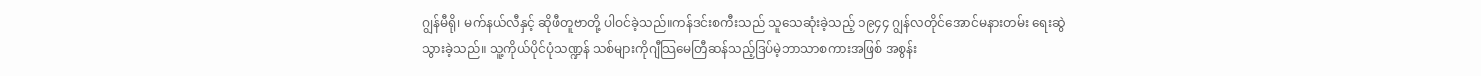ဂျွန်မီရို၊ မက်နယ်လီနှင့် ဆိုဖီတူဗာတို့ ပါဝင်ခဲ့သည်။ကန်ဒင်းစကီးသည် သူသေဆုံးခဲ့သည့် ၁၉၄၄ ဂျွန်လတိုင်အောင်မနားတမ်း ရေးဆွဲသွားခဲ့သည်။ သူ့ကိုယ်ပိုင်ပုံသဏ္ဍန် သစ်များကိုဂျီသြမေတြီဆန်သည့်ဒြပ်မဲ့ဘာသာစကားအဖြစ် အစွန်း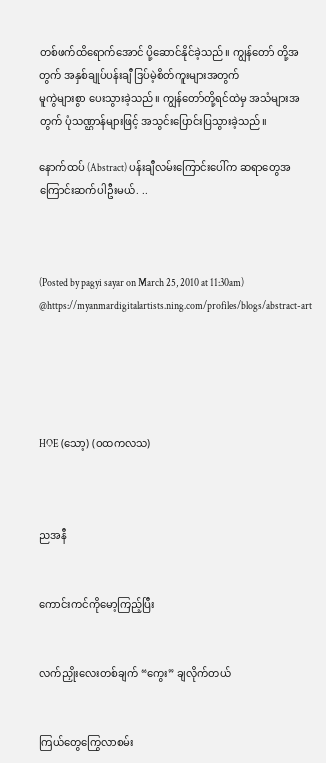တစ်ဖက်ထိရောက်အောင် ပို့ဆောင်နိုင်ခဲ့သည်။ ကျွန်တော် တို့အတွက် အနှစ်ချုပ်ပန်းချီ ဒြပ်မဲ့စိတ်ကူးများအတွက်
မူကွဲများစွာ ပေးသွားခဲ့သည်။ ကျွန်တော်တို့ရင်ထဲမှ အသံများအတွက် ပုံသဏ္ဌာန်များဖြင့် အသွင်းပြောင်းပြသွားခဲ့သည်။

နောက်ထပ် (Abstract) ပန်းချီလမ်းကြောင်းပေါ်က ဆရာတွေအကြောင်းဆက်ပါဦးမယ်. ..



(Posted by pagyi sayar on March 25, 2010 at 11:30am)
@https://myanmardigitalartists.ning.com/profiles/blogs/abstract-art





HOE (သော့) (ဝထကလသ)



ညအနီ


ကောင်းကင်ကိုမော့ကြည့်ပြီး


လက်ညှိုးလေးတစ်ချက် “ကွေး” ချလိုက်တယ်


ကြယ်တွေကြွေလာစမ်း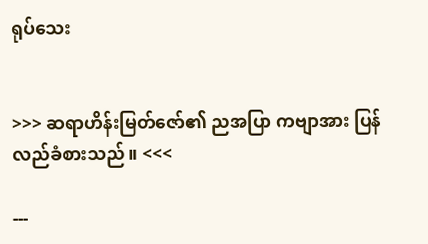ရုပ်သေး


>>> ဆရာဟိန်းမြတ်ဇော်၏ ညအပြာ ကဗျာအား ပြန်လည်ခံစားသည်။ <<<

---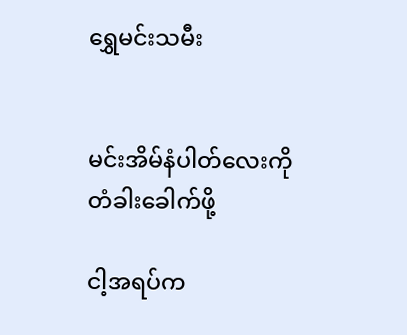ရွှေမင်းသမီး


မင်းအိမ်နံပါတ်လေးကို တံခါးခေါက်ဖို့

ငါ့အရပ်က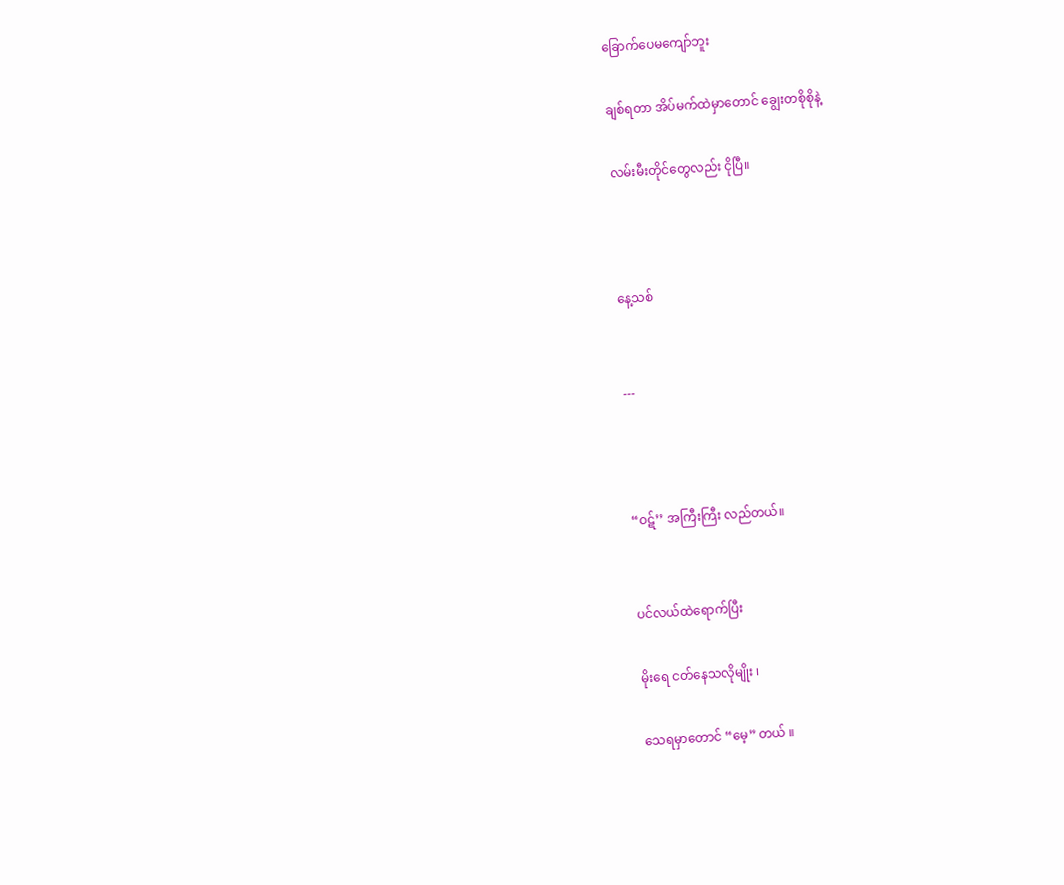ခြောက်ပေမကျော်ဘူး

ချစ်ရတာ အိပ်မက်ထဲမှာတောင် ချွေးတစိုစိုနဲ့

လမ်းမီးတိုင်တွေလည်း ငိုပြီ။



နေ့သစ်


---



“ဝဋ်’’ အကြီးကြီး လည်တယ်။


ပင်လယ်ထဲရောက်ပြီး

မိုးရေ ငတ်နေသလိုမျိုး ၊

သေရမှာတောင် “မေ့” တယ် ။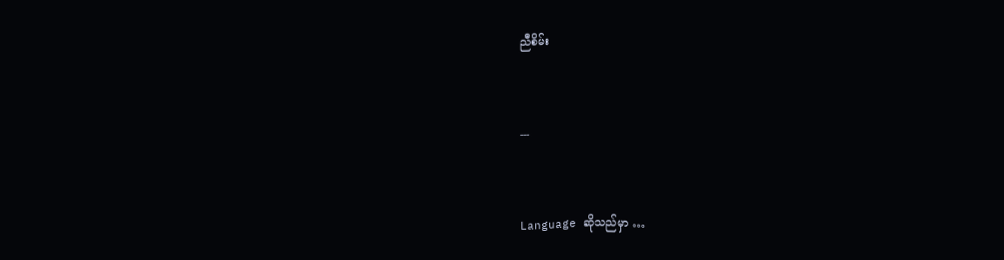ညီစိမ်း


---


Language ဆိုသည်မှာ …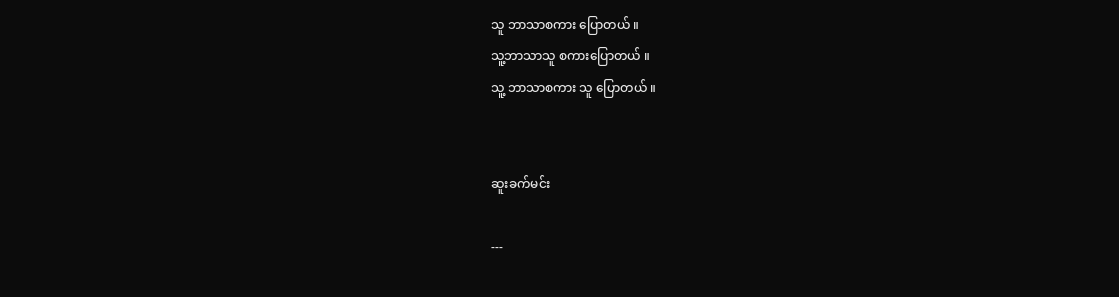သူ ဘာသာစကား ပြောတယ် ။
သူ့ဘာသာသူ စကားပြောတယ် ။
သူ့ ဘာသာစကား သူ ပြောတယ် ။


ဆူးခက်မင်း

---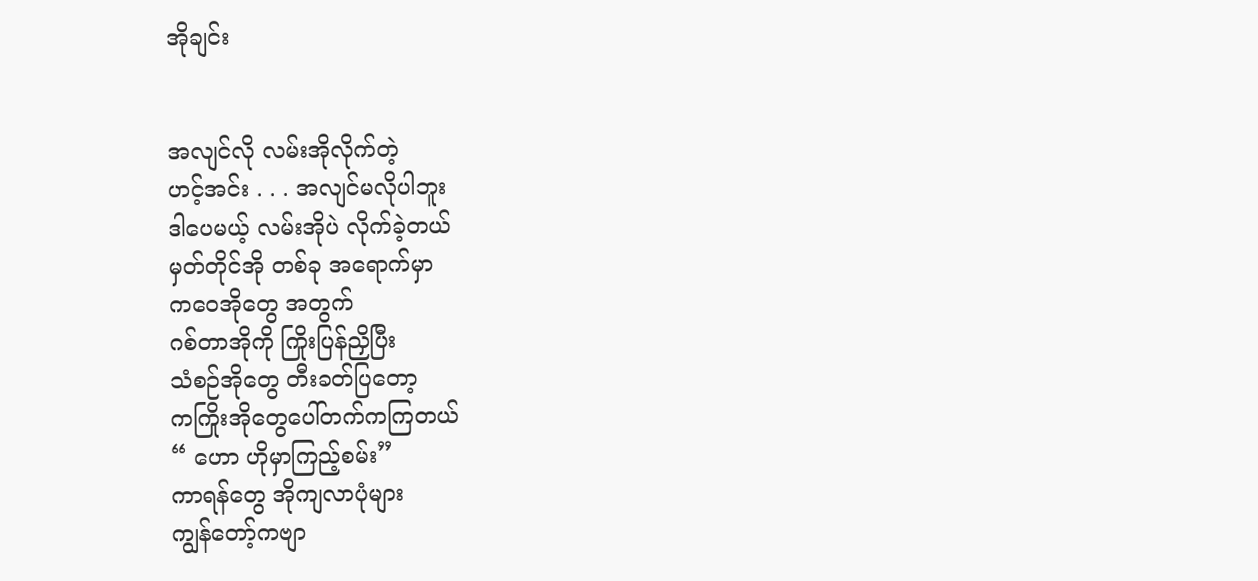အိုချင်း


အလျင်လို လမ်းအိုလိုက်တဲ့
ဟင့်အင်း . . . အလျင်မလိုပါဘူး
ဒါပေမယ့် လမ်းအိုပဲ လိုက်ခဲ့တယ်
မှတ်တိုင်အို တစ်ခု အရောက်မှာ
ကဝေအိုတွေ အတွက်
ဂစ်တာအိုကို ကြိုးပြန်ညှိပြီး
သံစဉ်အိုတွေ တီးခတ်ပြတော့
ကကြိုးအိုတွေပေါ်တက်ကကြတယ်
“ ဟော ဟိုမှာကြည့်စမ်း”
ကာရန်တွေ အိုကျလာပုံများ
ကျွန်တော့်ကဗျာ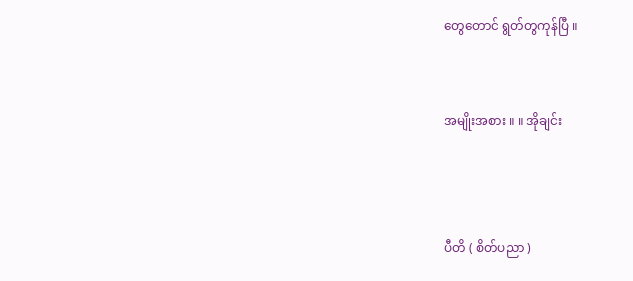တွေတောင် ရွတ်တွကုန်ပြီ ။


အမျိုးအစား ။ ။ အိုချင်း



ပီတိ ( စိတ်ပညာ )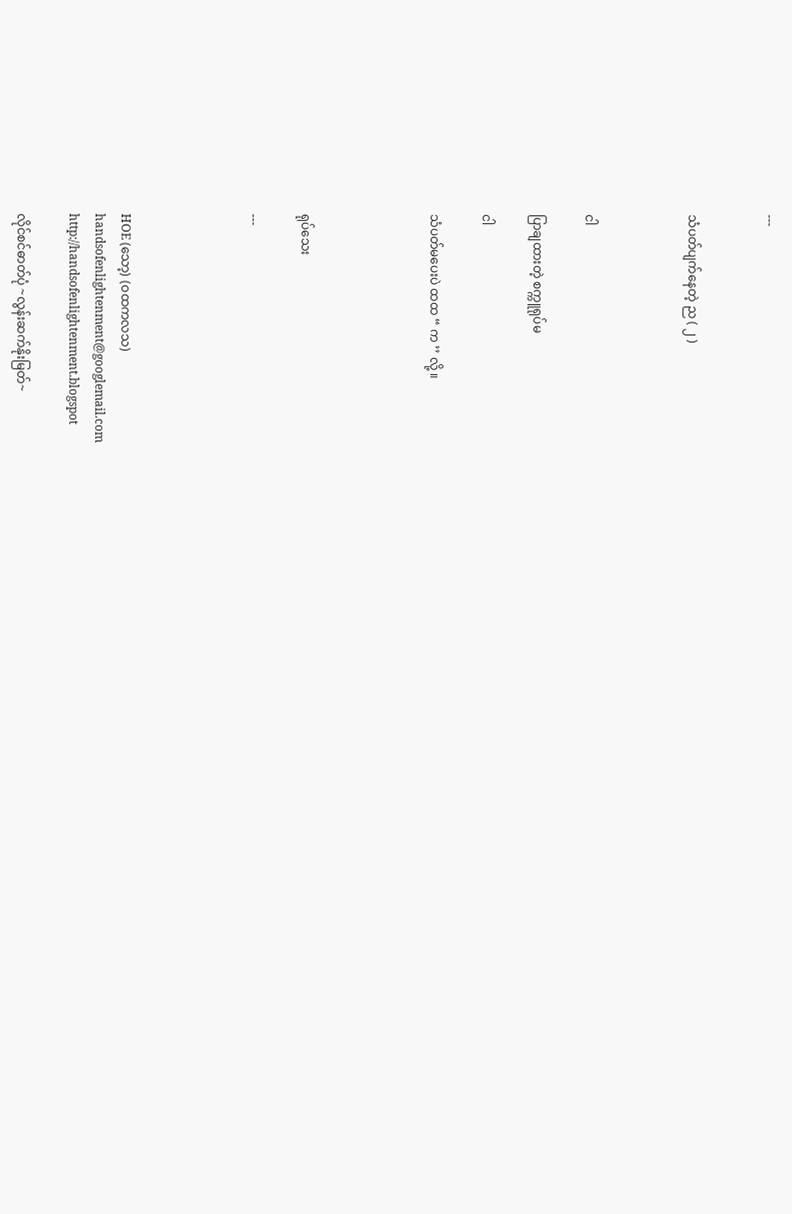---


သံပတ်ပျက်နေတဲ့ ည ( ၂ )



ငါ

ပြာချထားတဲ့ စက္ကူရုပ်မ

ငါ

သံပတ်မပေးပဲ ထထ “ က ’’ လို့ ။




ရုပ်သေး

---




HOE (သော့) (ဝထကလသ)
handsofenlightenment@googlemail.com
http://handsofenlightenment.blogspot

လိုင်စင်ဓာတ်ပုံ ~လွန်းဆက်နိုးမြတ်~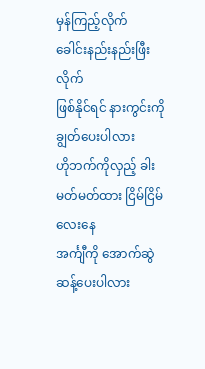မှန်ကြည့်လိုက်
ခေါင်းနည်းနည်းဖြီးလိုက်
ဖြစ်နိုင်ရင် နားကွင်းကိုချွတ်ပေးပါလား
ဟိုဘက်ကိုလှည့် ခါးမတ်မတ်ထား ငြိမ်ငြိမ်လေးနေ
အင်္ကျီကို အောက်ဆွဲဆန့်ပေးပါလား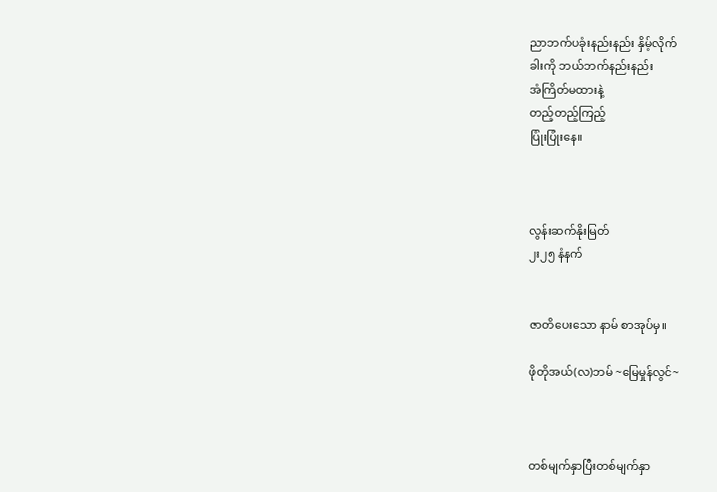ညာဘက်ပခုံးနည်းနည်း နှိမ့်လိုက်
ခါးကို ဘယ်ဘက်နည်းနည်း
အံကြိတ်မထားနဲ့
တည့်တည့်ကြည့်
ပြုံးပြုံးနေ။



လွန်းဆက်နိုးမြတ်
၂း၂၅ နံနက်


ဇာတိပေးသော နာမ် စာအုပ်မှ။

ဖိုတိုအယ်(လ)ဘမ် ~မြေမှုန်လွင်~



တစ်မျက်နှာပြီးတစ်မျက်နှာ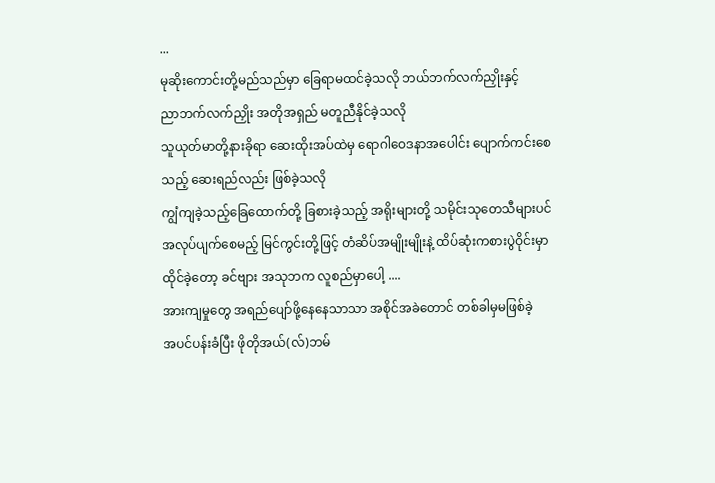...
မုဆိုးကောင်းတို့မည်သည်မှာ ခြေရာမထင်ခဲ့သလို ဘယ်ဘက်လက်ညှိုးနှင့်
ညာဘက်လက်ညှိုး အတိုအရှည် မတူညီနိုင်ခဲ့သလို
သူယုတ်မာတို့နားခိုရာ ဆေးထိုးအပ်ထဲမှ ရောဂါဝေဒနာအပေါင်း ပျောက်ကင်းစေ
သည့် ဆေးရည်လည်း ဖြစ်ခဲ့သလို
ကျွံကျခဲ့သည့်ခြေထောက်တို့ ခြစားခဲ့သည့် အရိုးများတို့ သမိုင်းသုတေသီများပင်
အလုပ်ပျက်စေမည့် မြင်ကွင်းတို့ဖြင့် တံဆိပ်အမျိုးမျိုးနဲ့ ထိပ်ဆုံးကစားပွဲဝိုင်းမှာ
ထိုင်ခဲ့တော့ ခင်ဗျား အသုဘက လူစည်မှာပေါ့ ....
အားကျမှုတွေ အရည်ပျော်ဖို့နေနေသာသာ အစိုင်အခဲတောင် တစ်ခါမှမဖြစ်ခဲ့
အပင်ပန်းခံပြီး ဖိုတိုအယ်(လ်)ဘမ်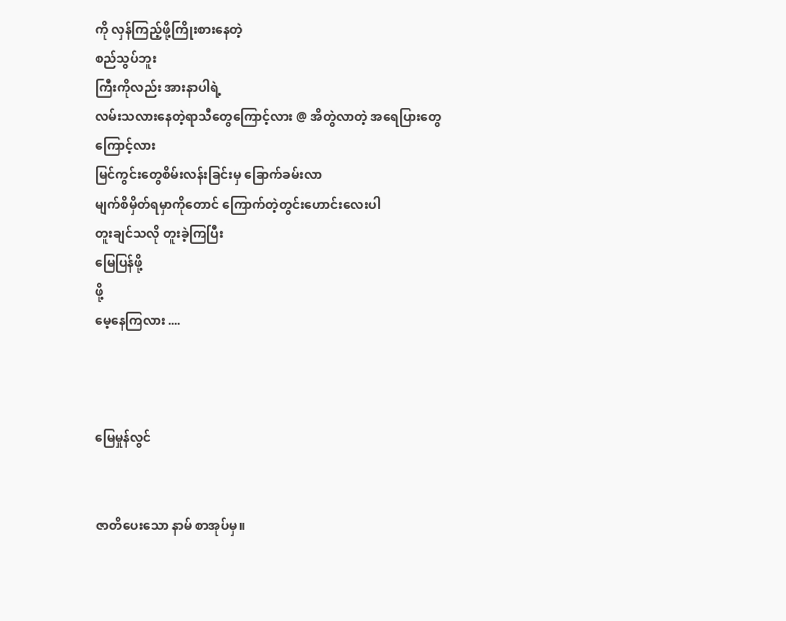ကို လှန်ကြည့်ဖို့ကြိုးစားနေတဲ့
စည်သွပ်ဘူး
ကြီးကိုလည်း အားနာပါရဲ့
လမ်းသလားနေတဲ့ရာသီတွေကြောင့်လား @ အိတွဲလာတဲ့ အရေပြားတွေ
ကြောင့်လား
မြင်ကွင်းတွေစိမ်းလန်းခြင်းမှ ခြောက်ခမ်းလာ
မျက်စိမှိတ်ရမှာကိုတောင် ကြောက်တဲ့တွင်းဟောင်းလေးပါ
တူးချင်သလို တူးခဲ့ကြပြီး
မြေပြန်ဖို့
ဖို့
မေ့နေကြလား ....



မြေမှုန်လွင်


ဇာတိပေးသော နာမ် စာအုပ်မှ။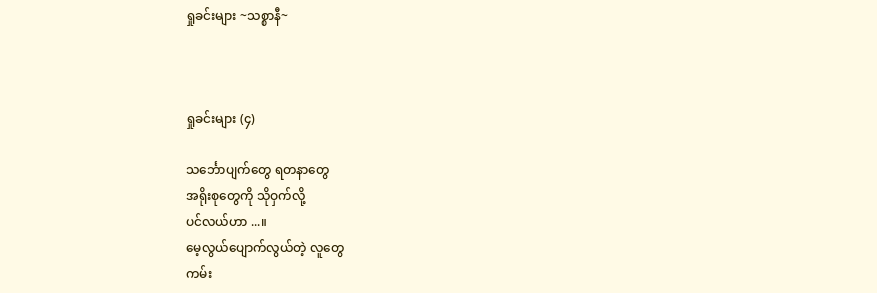ရှုခင်းများ ~သစ္စာနီ~



ရှုခင်းများ (၄)

သင်္ဘောပျက်တွေ ရတနာတွေ
အရိုးစုတွေကို သိုဝှက်လို့
ပင်လယ်ဟာ ...။
မေ့လွယ်ပျောက်လွယ်တဲ့ လူတွေ
ကမ်း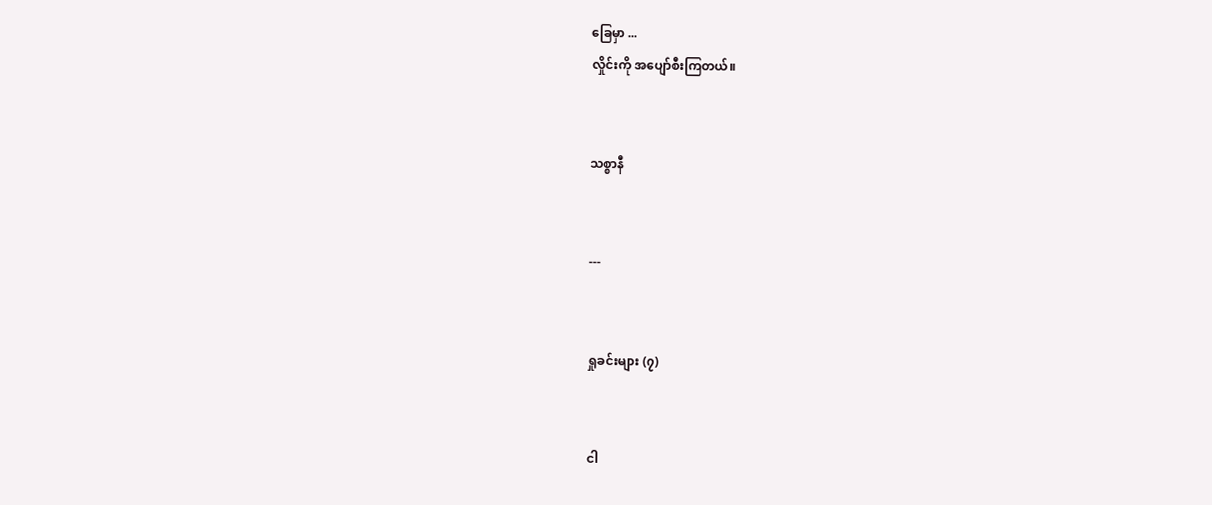ခြေမှာ ...
လှိုင်းကို အပျော်စီးကြတယ်။


သစ္စာနီ


---


ရှုခင်းများ (၇)


ငါ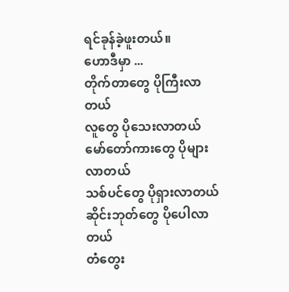ရင်ခုန်ခဲ့ဖူးတယ်။
ဟောဒီမှာ ...
တိုက်တာတွေ ပိုကြီးလာတယ်
လူတွေ ပိုသေးလာတယ်
မော်တော်ကားတွေ ပိုများလာတယ်
သစ်ပင်တွေ ပိုရှားလာတယ်
ဆိုင်းဘုတ်တွေ ပိုပေါလာတယ်
တံတွေး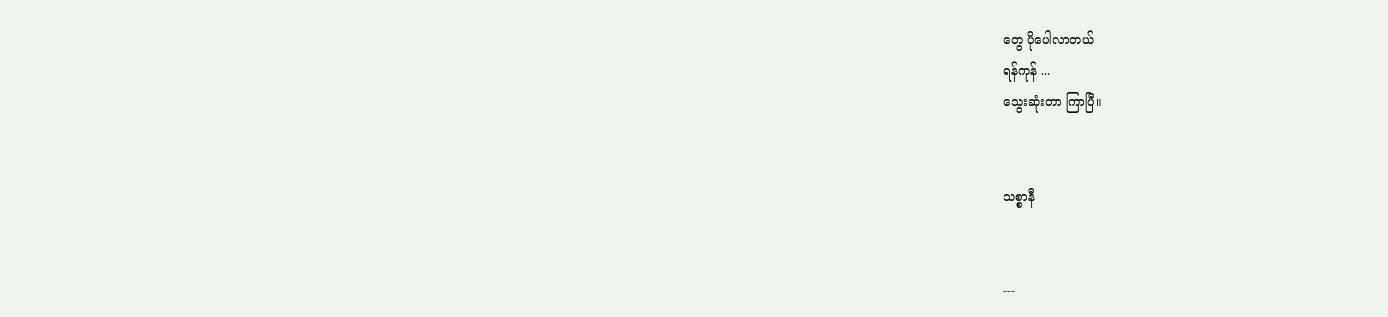တွေ ပိုပေါလာတယ်
ရန်ကုန် ...
သွေးဆုံးတာ ကြာပြီ။


သစ္စာနီ


---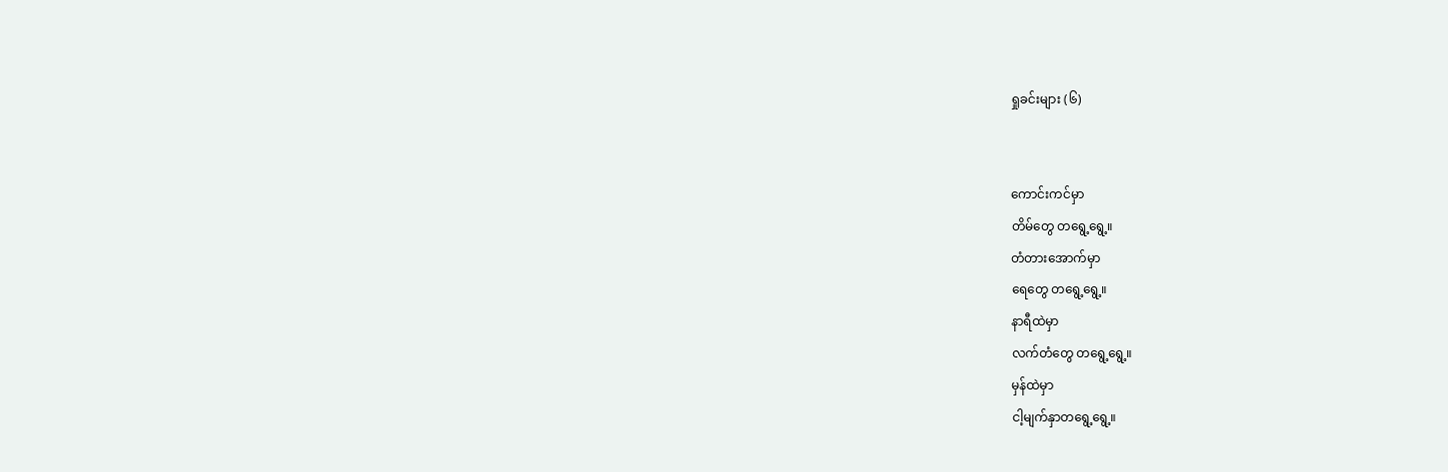ရှုခင်းများ (၆)


ကောင်းကင်မှာ
တိမ်တွေ တရွေ့ရွေ့။
တံတားအောက်မှာ
ရေတွေ တရွေ့ရွေ့။
နာရီထဲမှာ
လက်တံတွေ တရွေ့ရွေ့။
မှန်ထဲမှာ
ငါ့မျက်နှာတရွေ့ရွေ့။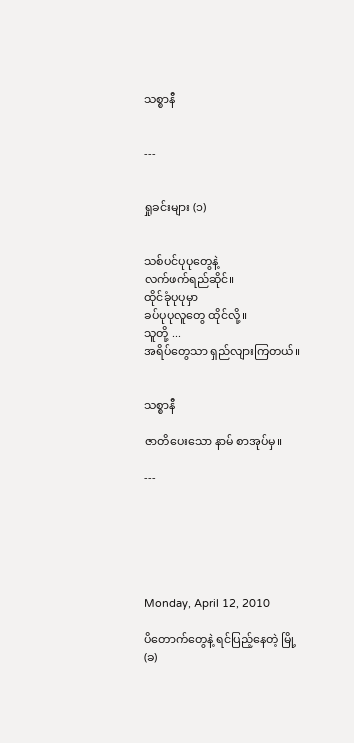သစ္စာနီ


---


ရှုခင်းများ (၁)


သစ်ပင်ပုပုတွေနဲ့
လက်ဖက်ရည်ဆိုင်။
ထိုင်ခုံပုပုမှာ
ခပ်ပုပုလူတွေ ထိုင်လို့။
သူတို့ ...
အရိပ်တွေသာ ရှည်လျားကြတယ်။


သစ္စာနီ

ဇာတိပေးသော နာမ် စာအုပ်မှ။

---






Monday, April 12, 2010

ပိတောက်တွေနဲ့ ရင်ပြည့်နေတဲ့ မြို့ (ခ)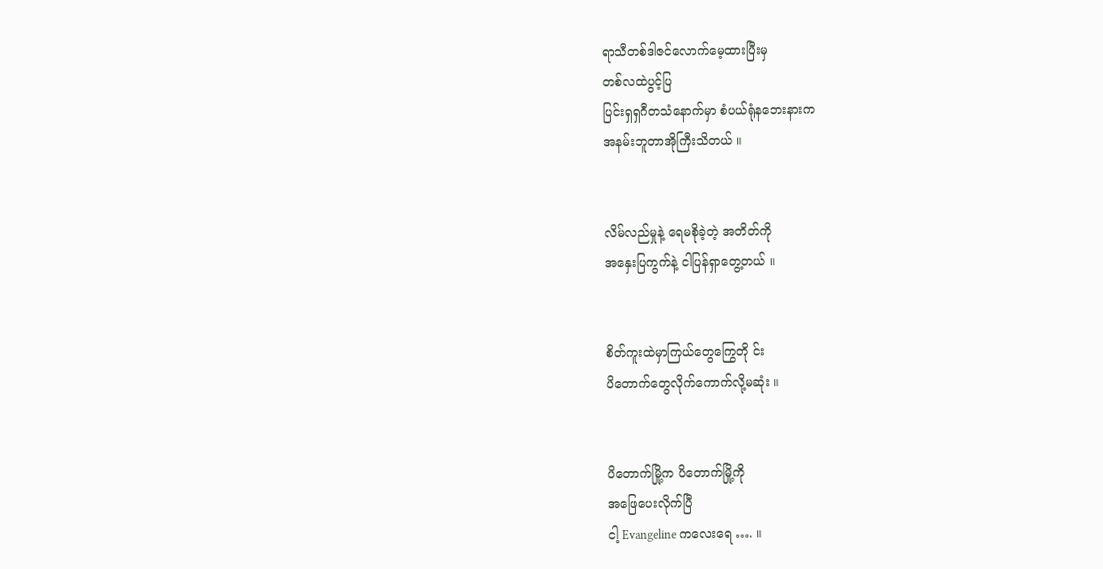ရာသီတစ်ဒါဇင်လောက်မေ့ထားပြီးမှ
တစ်လထဲပွင့်ပြ
ပြင်းရှရှဂီတသံနောက်မှာ စံပယ်ရုံနဘေးနားက
အနမ်းဘူတာအိုကြီးသိတယ် ။


လိမ်လည်မှုနဲ့ ရေမစိုခဲ့တဲ့ အတိတ်ကို
အနှေးပြကွက်နဲ့ ငါပြန်ရှာတွေ့တယ် ။


စိတ်ကူးထဲမှာကြယ်တွေကြွေတို င်း
ပိတောက်တွေလိုက်ကောက်လို့မဆုံး ။


ပိတောက်မြို့က ပိတောက်မြို့ကို
အဖြေပေးလိုက်ပြီ
ငါ့ Evangeline ကလေးရေ …. ။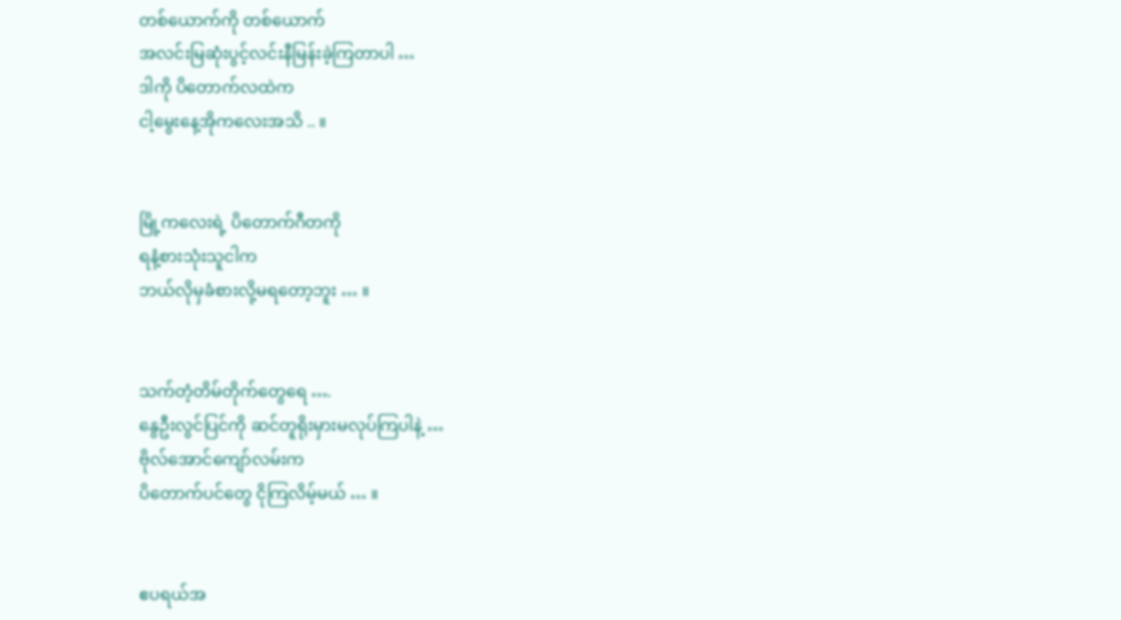တစ်ယောက်ကို တစ်ယောက်
အလင်းမြဆုံးပွင့်လင်းနီမြန်းခဲ့ကြတာပါ …
ဒါကို ပိတောက်လထဲက
ငါ့မွေးနေ့အိုကလေးအသိ .. ။


မြို့ကလေးရဲ့ ပိတောက်ဂီတကို
ရနံ့စားသုံးသူငါက
ဘယ်လိုမှခံစားလို့မရတော့ဘူး … ။


သက်တံ့တိမ်တိုက်တွေရေ ….
နွေဦးလွင်ပြင်ကို ဆင်တူရိုးမှားမလုပ်ကြပါနဲ့ …
ဗိုလ်အောင်ကျော်လမ်းက
ပိတောက်ပင်တွေ ငိုကြလိမ့်မယ် … ။


ဧပရယ်အ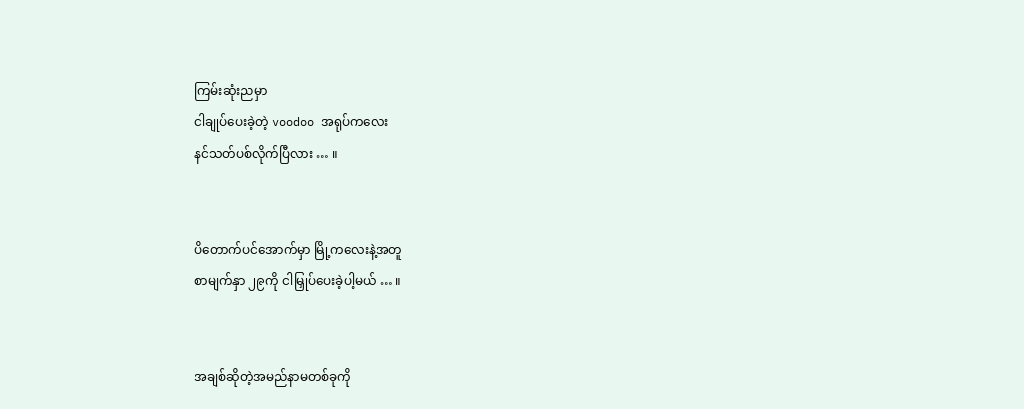ကြမ်းဆုံးညမှာ
ငါချုပ်ပေးခဲ့တဲ့ voodoo အရုပ်ကလေး
နင်သတ်ပစ်လိုက်ပြီလား … ။


ပိတောက်ပင်အောက်မှာ မြို့ကလေးနဲ့အတူ
စာမျက်နှာ ၂၉ကို ငါမြှုပ်ပေးခဲ့ပါ့မယ် … ။


အချစ်ဆိုတဲ့အမည်နာမတစ်ခုကို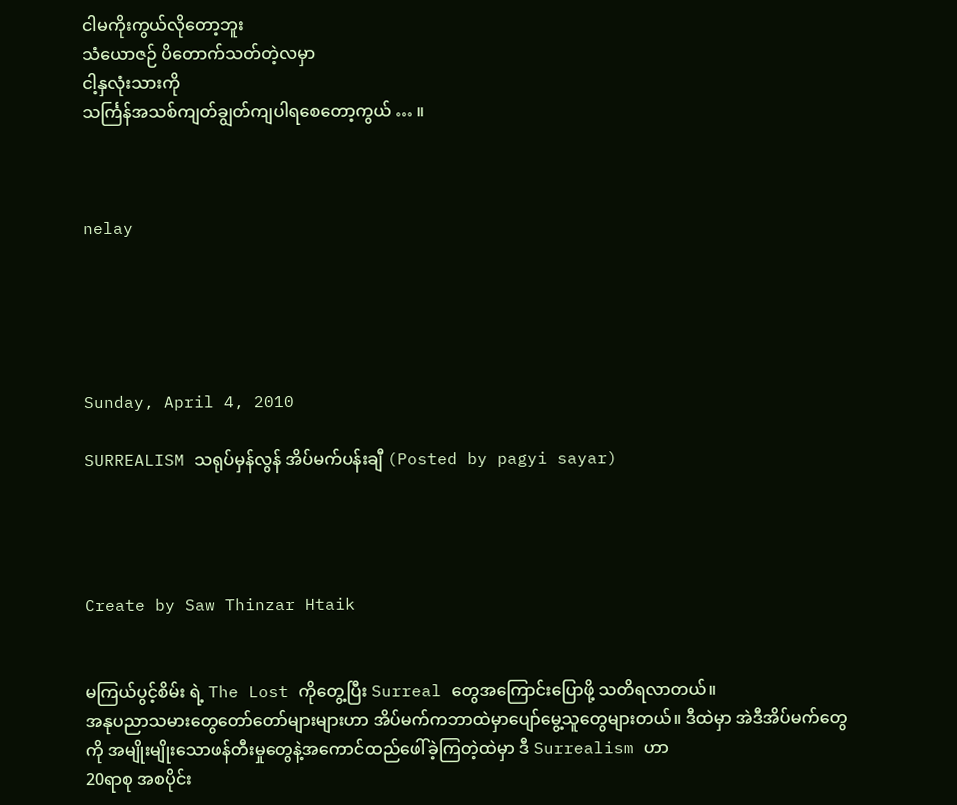ငါမကိုးကွယ်လိုတော့ဘူး
သံယောဇဉ် ပိတောက်သတ်တဲ့လမှာ
ငါ့နှလုံးသားကို
သင်္ကြန်အသစ်ကျတ်ချွတ်ကျပါရစေတော့ကွယ် … ။



nelay





Sunday, April 4, 2010

SURREALISM သရုပ်မှန်လွန် အိပ်မက်ပန်းချီ (Posted by pagyi sayar)




Create by Saw Thinzar Htaik


မကြယ်ပွင့်စိမ်း ရဲ့ The Lost ကိုတွေ့ပြီး Surreal တွေအကြောင်းပြောဖို့ သတိရလာတယ်။
အနုပညာသမားတွေတော်တော်များများဟာ အိပ်မက်ကဘာထဲမှာပျော်မွေ့သူတွေများတယ်။ ဒီထဲမှာ အဲဒီအိပ်မက်တွေကို အမျိုးမျိုးသောဖန်တီးမှုတွေနဲ့အကောင်ထည်ဖေါ်ခဲ့ကြတဲ့ထဲမှာ ဒီ Surrealism ဟာ
20ရာစု အစပိုင်း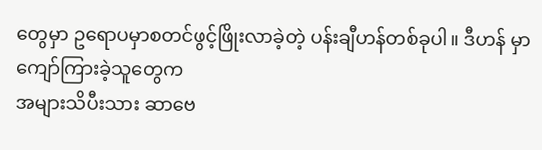တွေမှာ ဥရောပမှာစတင်ဖွင့်ဖြိုးလာခဲ့တဲ့ ပန်းချီဟန်တစ်ခုပါ။ ဒီဟန် မှာကျော်ကြားခဲ့သူတွေက
အများသိပီးသား ဆာဗေ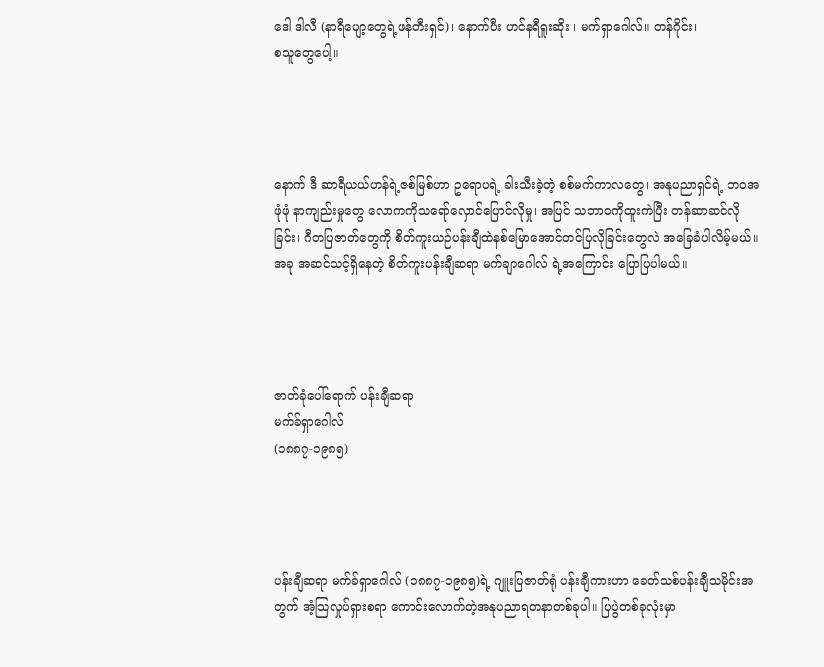ဒေါ ဒါလီ (နာရီပျော့တွေရဲ့ဖန်တီးရှင်)၊ နောက်ပီး ဟင်နရီရူးဆိုး ၊ မက်ရှာဂေါလ်။ တန်ဂိုင်း၊
စသူတွေပေါ့။




နောက် ဒီ ဆာရီယယ်ဟန်ရဲ့ဇစ်မြစ်ဟာ ဥရောပရဲ့ ခါးသီးခဲ့တဲ့ စစ်မက်ကာလတွေ၊ အနုပညာရှင်ရဲ့ ဘဝအဖုံဖုံ နာကျည်းမှုတွေ လောကကိုသရော်လှောင်ပြောင်လိုမှု၊ အပြင် သဘာဝကိုထူးကဲပြီး တန်ဆာဆင်လိုခြင်း၊ ဂီတပြဇာတ်တွေကို စိတ်ကူးယဉ်ပန်းချီထဲနစ်မြောအောင်တင်ပြလိုခြင်းတွေလဲ အခြေခံပါလိမ့်မယ်။
အခု အဆင်သင့်ရှိနေတဲ့ စိတ်ကူးပန်းချီဆရာ မက်ချာဂေါလ် ရဲ့အကြောင်း ပြောပြပါမယ်။




ဇာတ်ခုံပေါ်ရောက် ပန်းချီဆရာ
မက်ခ်ရှာဂေါလ်
(၁၈၈၇-၁၉၈၅)




ပန်းချီဆရာ မက်ခ်ရှာဂေါလ် (၁၈၈၇-၁၉၈၅)ရဲ့ ဂျူးပြဇာတ်ရုံ ပန်းချီကားဟာ ခေတ်သစ်ပန်းချီသမိုင်းအတွက် အံ့သြလှုပ်ရှားစရာ ကောင်းလောက်တဲ့အနုပညာရတနာတစ်ခုပါ။ ပြပွဲတစ်ခုလုံးမှာ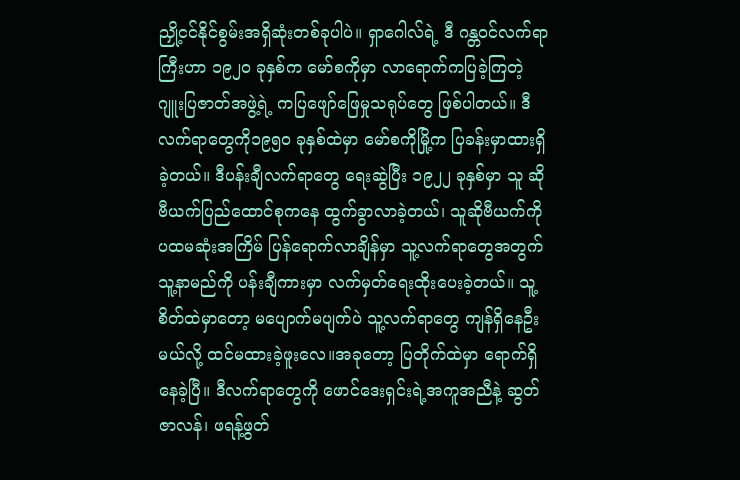ညှို့ငင်နိုင်စွမ်းအရှိဆုံးတစ်ခုပါပဲ။ ရှာဂေါလ်ရဲ့ ဒီ ဂန္တဝင်လက်ရာကြီးဟာ ၁၉၂ဝ ခုနှစ်က မော်စကိုမှာ လာရောက်ကပြခဲ့ကြတဲ့ ဂျူးပြဇာတ်အဖွဲ့ရဲ့ ကပြဖျော်ဖြေမှုသရုပ်တွေ ဖြစ်ပါတယ်။ ဒီလက်ရာတွေကို၁၉၅ဝ ခုနှစ်ထဲမှာ မော်စကိုမြို့က ပြခန်းမှာထားရှိခဲ့တယ်။ ဒီပန်းချီလက်ရာတွေ ရေးဆွဲပြီး ၁၉၂၂ ခုနှစ်မှာ သူ ဆိုဗီယက်ပြည်ထောင်စုကနေ ထွက်ခွာလာခဲ့တယ်၊ သူဆိုဗီယက်ကို ပထမဆုံးအကြိမ် ပြန်ရောက်လာချိန်မှာ သူ့လက်ရာတွေအတွက်သူ့နာမည်ကို ပန်းချီကားမှာ လက်မှတ်ရေးထိုးပေးခဲ့တယ်။ သူ့စိတ်ထဲမှာတော့ မပျောက်မပျက်ပဲ သူ့လက်ရာတွေ ကျန်ရှိနေဦးမယ်လို့ ထင်မထားခဲ့ဖူးလေ။အခုတော့ ပြတိုက်ထဲမှာ ရောက်ရှိနေခဲ့ပြီ။ ဒီလက်ရာတွေကို ဖောင်ဒေးရှင်းရဲ့အကူအညီနဲ့ ဆွတ်ဇာလန်၊ ဖရန့်ဖွတ်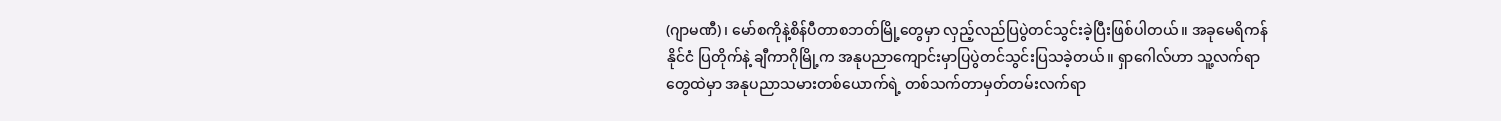(ဂျာမဏီ)၊ မော်စကိုနဲ့စိန်ပီတာစဘတ်မြို့တွေမှာ လှည့်လည်ပြပွဲတင်သွင်းခဲ့ပြီးဖြစ်ပါတယ်။ အခုမေရိကန်နိုင်ငံ ပြတိုက်နဲ့ ချီကာဂိုမြို့က အနုပညာကျောင်းမှာပြပွဲတင်သွင်းပြသခဲ့တယ်။ ရှာဂေါလ်ဟာ သူ့လက်ရာတွေထဲမှာ အနုပညာသမားတစ်ယောက်ရဲ့ တစ်သက်တာမှတ်တမ်းလက်ရာ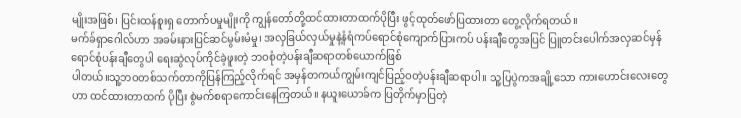မျိုးအဖြစ်၊ ပြင်းထန်စူးရှ တောက်ပမှုမျိုးကို ကျွန်တော်တို့ထင်ထားတာထက်ပိုပြီး ဖွင့်ထုတ်ဖော်ပြထားတာ တွေ့လိုက်ရတယ်။
မက်ခ်ရှာဂေါလ်ဟာ အခမ်းနားပြင်ဆင်မွမ်းမံမှု၊ အလှခြယ်လှယ်မှုနဲ့နံရံကပ်ရောင်စုံကျောက်ပြားကပ် ပန်းချီတွေအပြင် ပြူတင်းပေါက်အလှဆင်မှန်ရောင်စုံပန်းချီတွေပါ ရေးဆွဲလုပ်ကိုင်ခဲ့ဖူးတဲ့ ဘဝစုံတဲ့ပန်းချီဆရာတစ်ယောက်ဖြစ်
ပါတယ်။သူ့ဘဝတစ်သက်တာကိုပြန်ကြည့်လိုက်ရင် အမှန်တကယ်ကျွမ်းကျင်ပြည့်ဝတဲ့ပန်းချီဆရာပါ။ သူ့ပြပွဲကအချို့သော ကားဟောင်းလေးတွေဟာ ထင်ထားတာထက် ပိုပြီး စွဲမက်စရာကောင်းနေကြတယ်။ နယူးယောခ်က ပြတိုက်မှာပြတဲ့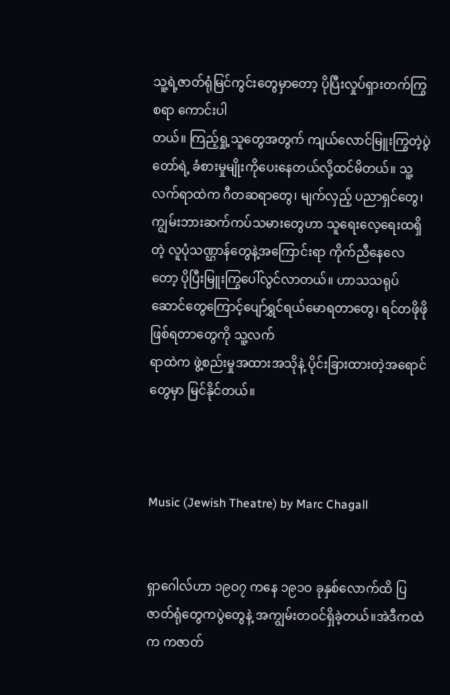သူ့ရဲ့ဇာတ်ရုံမြင်ကွင်းတွေမှာတော့ ပိုပြီးလှုပ်ရှားတက်ကြွစရာ ကောင်းပါ
တယ်။ ကြည့်ရှု့သူတွေအတွက် ကျယ်လောင်မြူးကြွတဲ့ပွဲတော်ရဲ့ ခံစားမှုမျိုးကိုပေးနေတယ်လို့ထင်မိတယ်။ သူ့လက်ရာထဲက ဂီတဆရာတွေ၊ မျက်လှည့် ပညာရှင်တွေ၊ ကျွမ်းဘားဆက်ကပ်သမားတွေဟာ သူရေးလေ့ရေးထရှိတဲ့ လူပုံသဏ္ဌာန်တွေနဲ့အကြောင်းရာ ကိုက်ညီနေလေတော့ ပိုပြီးမြူးကြွပေါ်လွင်လာတယ်။ ဟာသသရုပ်ဆောင်တွေကြောင့်ပျော်ရွှင်ရယ်မောရတာတွေ၊ ရင်တဖိုဖိုဖြစ်ရတာတွေကို သူ့လက်
ရာထဲက ဖွဲ့စည်းမှုအထားအသိုနဲ့ ပိုင်းခြားထားတဲ့အရောင်တွေမှာ မြင်နိုင်တယ်။



Music (Jewish Theatre) by Marc Chagall


ရှာဂေါလ်ဟာ ၁၉ဝ၇ ကနေ ၁၉၁ဝ ခုနှစ်လောက်ထိ ပြဇာတ်ရုံတွေကပွဲတွေနဲ့ အကျွမ်းတဝင်ရှိခဲ့တယ်။အဲဒီကထဲက ကဇာတ်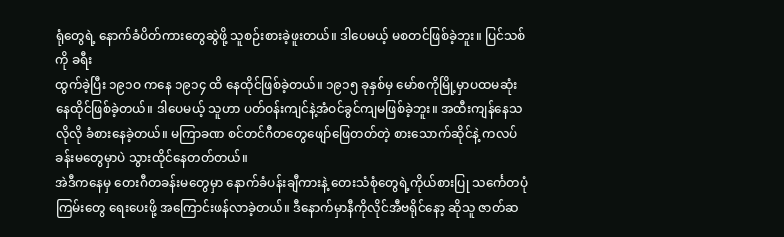ရုံတွေရဲ့ နောက်ခံပိတ်ကားတွေဆွဲဖို့ သူစဉ်းစားခဲ့ဖူးတယ်။ ဒါပေမယ့် မစတင်ဖြစ်ခဲ့ဘူး။ ပြင်သစ်ကို ခရီး
ထွက်ခဲ့ပြီး ၁၉၁ဝ ကနေ ၁၉၁၄ ထိ နေထိုင်ဖြစ်ခဲ့တယ်။ ၁၉၁၅ ခုနှစ်မှ မော်စကိုမြို့မှာပထမဆုံးနေထိုင်ဖြစ်ခဲ့တယ်။ ဒါပေမယ့် သူဟာ ပတ်ဝန်းကျင်နဲ့အံဝင်ခွင်ကျမဖြစ်ခဲ့ဘူး။ အထီးကျန်နေသလိုလို ခံစားနေခဲ့တယ်။ မကြာခဏ စင်တင်ဂီတတွေဖျော်ဖြေတတ်တဲ့ စားသောက်ဆိုင်နဲ့ ကလပ်ခန်းမတွေမှာပဲ သွားထိုင်နေတတ်တယ်။
အဲဒီကနေမှ တေးဂီတခန်းမတွေမှာ နောက်ခံပန်းချီကားနဲ့ တေးသံစုံတွေရဲ့ကိုယ်စားပြု သင်္ကေတပုံကြမ်းတွေ ရေးပေးဖို့ အကြောင်းဖန်လာခဲ့တယ်။ ဒီနောက်မှာနီကိုလိုင်အီဗရိုင်နော့ ဆိုသူ ဇာတ်ဆ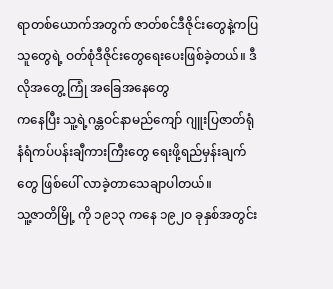ရာတစ်ယောက်အတွက် ဇာတ်စင်ဒီဇိုင်းတွေနဲ့ကပြသူတွေရဲ့ ဝတ်စုံဒီဇိုင်းတွေရေးပေးဖြစ်ခဲ့တယ်။ ဒီလိုအတွေ့ ကြုံ အခြေအနေတွေ
ကနေပြီး သူ့ရဲ့ဂန္တဝင်နာမည်ကျော် ဂျူးပြဇာတ်ရုံ နံရံကပ်ပန်းချီကားကြီးတွေ ရေးဖို့ရည်မှန်းချက်တွေ ဖြစ်ပေါ် လာခဲ့တာသေချာပါတယ်။
သူ့ဇာတိမြို့ ကို ၁၉၁၃ ကနေ ၁၉၂ဝ ခုနှစ်အတွင်း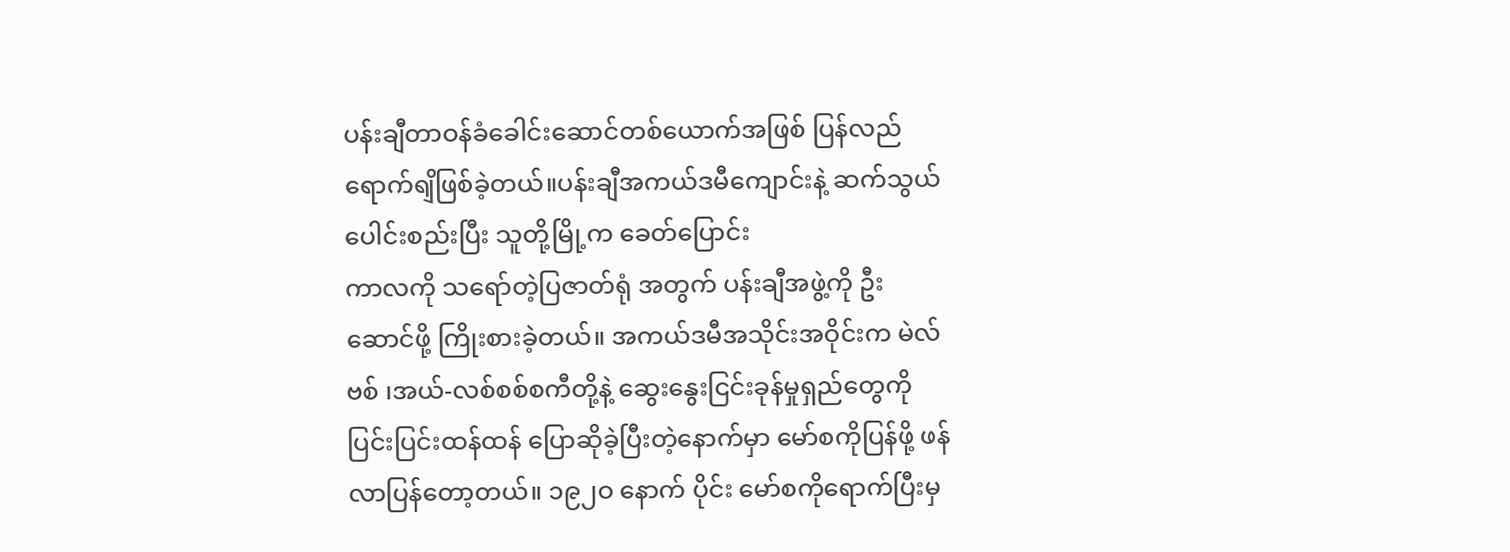ပန်းချီတာဝန်ခံခေါင်းဆောင်တစ်ယောက်အဖြစ် ပြန်လည်ရောက်ရျိဖြစ်ခဲ့တယ်။ပန်းချီအကယ်ဒမီကျောင်းနဲ့ ဆက်သွယ်ပေါင်းစည်းပြီး သူတို့မြို့က ခေတ်ပြောင်း
ကာလကို သရော်တဲ့ပြဇာတ်ရုံ အတွက် ပန်းချီအဖွဲ့ကို ဦးဆောင်ဖို့ ကြိုးစားခဲ့တယ်။ အကယ်ဒမီအသိုင်းအဝိုင်းက မဲလ်ဗစ် ၊အယ်-လစ်စစ်စကီတို့နဲ့ ဆွေးနွေးငြင်းခုန်မှုရှည်တွေကို ပြင်းပြင်းထန်ထန် ပြောဆိုခဲ့ပြီးတဲ့နောက်မှာ မော်စကိုပြန်ဖို့ ဖန်လာပြန်တော့တယ်။ ၁၉၂ဝ နောက် ပိုင်း မော်စကိုရောက်ပြီးမှ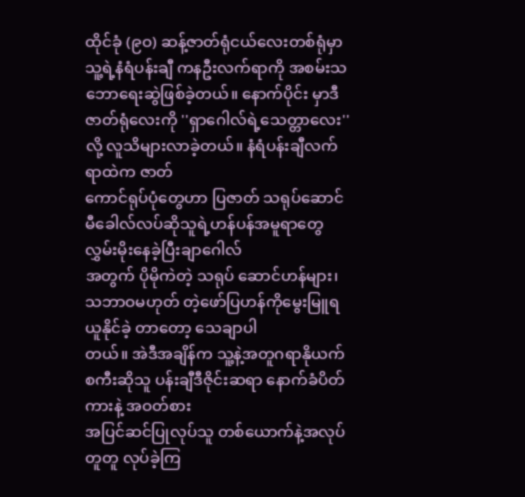ထိုင်ခုံ (၉ဝ) ဆန့်ဇာတ်ရုံငယ်လေးတစ်ရုံမှာ သူ့ရဲ့နံရံပန်းချီ ကနဦးလက်ရာကို အစမ်းသဘောရေးဆွဲဖြစ်ခဲ့တယ်။ နောက်ပိုင်း မှာဒီဇာတ်ရုံလေးကို ''ရှာဂေါလ်ရဲ့သေတ္တာလေး'' လို့ လူသိများလာခဲ့တယ်။ နံရံပန်းချီလက်ရာထဲက ဇာတ်
ကောင်ရုပ်ပုံတွေဟာ ပြဇာတ် သရုပ်ဆောင် မီခေါလ်လပ်ဆိုသူရဲ့ဟန်ပန်အမူရာတွေ လွှမ်းမိုးနေခဲ့ပြီးချာဂေါလ်
အတွက် ပိုမိုကဲတဲ့ သရုပ် ဆောင်ဟန်များ၊ သဘာဝမဟုတ် တဲ့ဖော်ပြဟန်ကိုမွေးမြူရယူနိုင်ခဲ့ တာတော့ သေချာပါ
တယ်။ အဲဒီအချိန်က သူ့နဲ့အတူဂရာနိုယက်စကီးဆိုသူ ပန်းချီဒီဇိုင်းဆရာ နောက်ခံပိတ်ကားနဲ့ အဝတ်စား
အပြင်ဆင်ပြုလုပ်သူ တစ်ယောက်နဲ့အလုပ်တူတူ လုပ်ခဲ့ကြ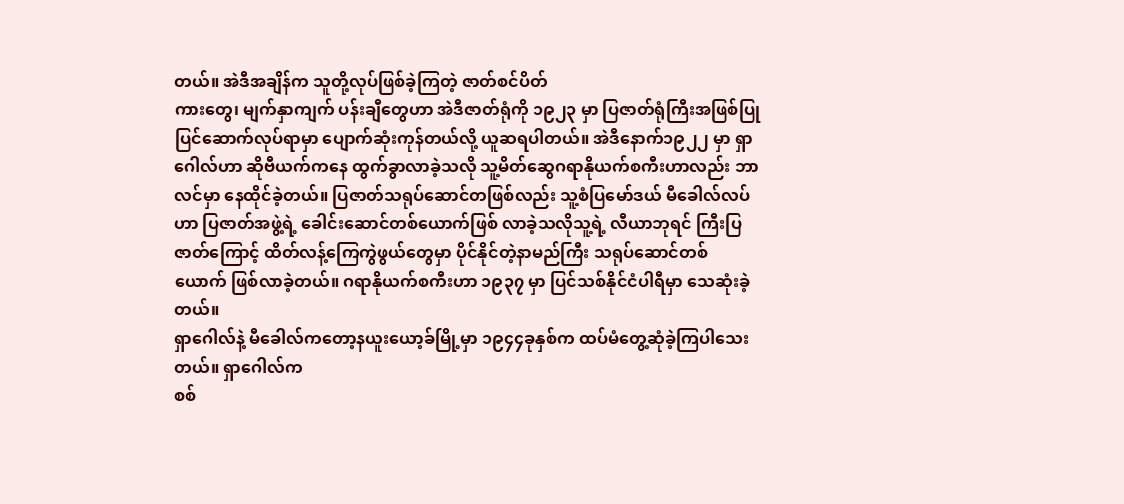တယ်။ အဲဒီအချိန်က သူတို့လုပ်ဖြစ်ခဲ့ကြတဲ့ ဇာတ်စင်ပိတ်
ကားတွေ၊ မျက်နှာကျက် ပန်းချီတွေဟာ အဲဒီဇာတ်ရုံကို ၁၉၂၃ မှာ ပြဇာတ်ရုံကြီးအဖြစ်ပြုပြင်ဆောက်လုပ်ရာမှာ ပျောက်ဆုံးကုန်တယ်လို့ ယူဆရပါတယ်။ အဲဒီနောက်၁၉၂၂ မှာ ရှာဂေါလ်ဟာ ဆိုဗီယက်ကနေ ထွက်ခွာလာခဲ့သလို သူ့မိတ်ဆွေဂရာနိုယက်စကီးဟာလည်း ဘာလင်မှာ နေထိုင်ခဲ့တယ်။ ပြဇာတ်သရုပ်ဆောင်တဖြစ်လည်း သူ့စံပြမော်ဒယ် မီခေါလ်လပ်ဟာ ပြဇာတ်အဖွဲ့ရဲ့ ခေါင်းဆောင်တစ်ယောက်ဖြစ် လာခဲ့သလိုသူ့ရဲ့ လီယာဘုရင် ကြီးပြဇာတ်ကြောင့် ထိတ်လန့်ကြေကွဲဖွယ်တွေမှာ ပိုင်နိုင်တဲ့နာမည်ကြီး သရုပ်ဆောင်တစ်
ယောက် ဖြစ်လာခဲ့တယ်။ ဂရာနိုယက်စကီးဟာ ၁၉၃၇ မှာ ပြင်သစ်နိုင်ငံပါရီမှာ သေဆုံးခဲ့တယ်။
ရှာဂေါလ်နဲ့ မီခေါလ်ကတော့နယူးယော့ခ်မြို့မှာ ၁၉၄၄ခုနှစ်က ထပ်မံတွေ့ဆုံခဲ့ကြပါသေးတယ်။ ရှာဂေါလ်က
စစ်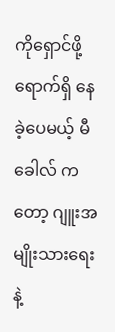ကိုရှောင်ဖို့ရောက်ရှိ နေခဲ့ပေမယ့် မီခေါလ် ကတော့ ဂျူးအမျိုးသားရေးနဲ့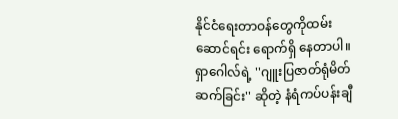နိုင်ငံရေးတာဝန်တွေကိုထမ်းဆောင်ရင်း ရောက်ရှိ နေတာပါ။ရှာဂေါလ်ရဲ့ ''ဂျူးပြဇာတ်ရုံမိတ်ဆက်ခြင်း'' ဆိုတဲ့ နံရံကပ်ပန်းချီ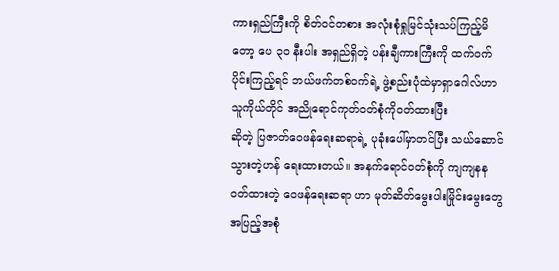ကားရှည်ကြီးကို စိတ်ဝင်တစား အလုံးစုံရှုမြင်သုံးသပ်ကြည့်မိတော့ ပေ ၃ဝ နီးပါး အရှည်ရှိတဲ့ ပန်းချီကားကြီးကို ထက်ဝက်ပိုင်းကြည့်ရင် ဘယ်ဖက်တစ်ဝက်ရဲ့ ဖွဲ့စည်းပုံထဲမှာရှာဂေါလ်ဟာ သူကိုယ်တိုင် အညိုရောင်ကုတ်ဝတ်စုံကိုဝတ်ထားပြီး
ဆိုတဲ့ ပြဇာတ်ဝေဖန်ရေးဆရာရဲ့ ပုခုံးပေါ်မှာတင်ပြီး သယ်ဆောင်သွားတဲ့ဟန် ရေးထားတယ်။ အနက်ရောင်ဝတ်စုံကို ကျကျနနဝတ်ထားတဲ့ ဝေဖန်ရေးဆရာ ဟာ မုတ်ဆိတ်မွေးပါးမြိုင်းမွေးတွေအပြည့်အစုံ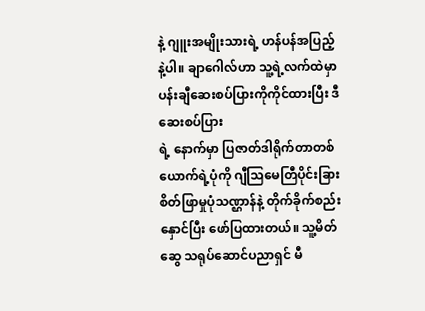နဲ့ ဂျူးအမျိုးသားရဲ့ ဟန်ပန်အပြည့်နဲ့ပါ။ ချာဂေါလ်ဟာ သူ့ရဲ့လက်ထဲမှာ ပန်းချီဆေးစပ်ပြားကိုကိုင်ထားပြီး ဒီဆေးစပ်ပြား
ရဲ့ နောက်မှာ ပြဇာတ်ဒါရိုက်တာတစ်ယောက်ရဲ့ပုံကို ဂျီသြမေတြီပိုင်းခြားစိတ်ဖြာမှုပုံသဏ္ဌာန်နဲ့ တိုက်ခိုက်စည်းနှောင်ပြီး ဖော်ပြထားတယ်။ သူ့မိတ်ဆွေ သရုပ်ဆောင်ပညာရှင် မီ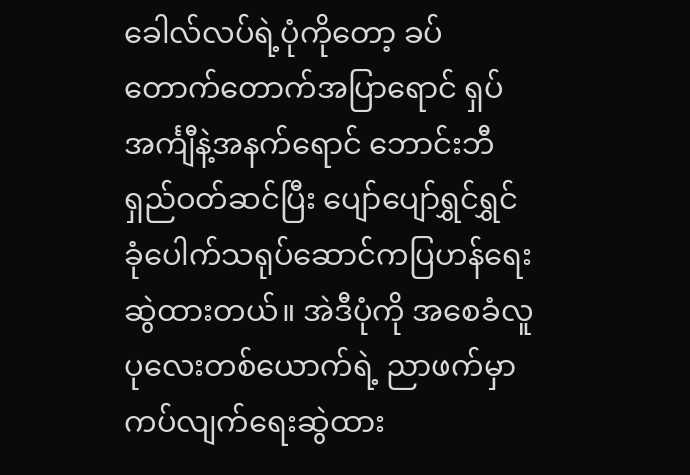ခေါလ်လပ်ရဲ့ပုံကိုတော့ ခပ်တောက်တောက်အပြာရောင် ရှပ်အင်္ကျီနဲ့အနက်ရောင် ဘောင်းဘီရှည်ဝတ်ဆင်ပြီး ပျော်ပျော်ရွှင်ရွှင် ခုံပေါက်သရုပ်ဆောင်ကပြဟန်ရေးဆွဲထားတယ်။ အဲဒီပုံကို အစေခံလူပုလေးတစ်ယောက်ရဲ့ ညာဖက်မှာ
ကပ်လျက်ရေးဆွဲထား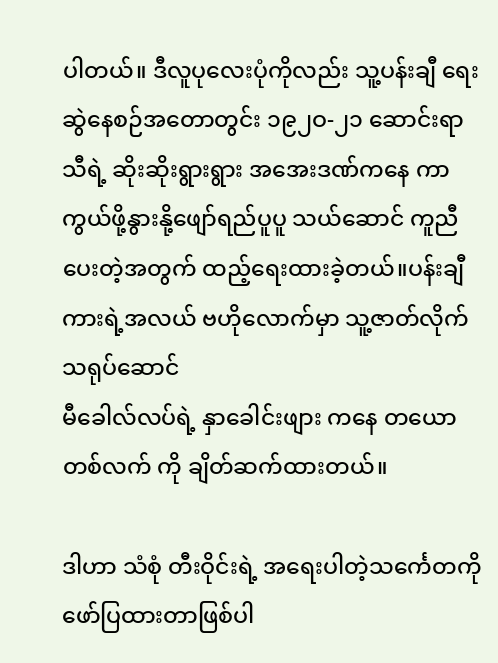ပါတယ်။ ဒီလူပုလေးပုံကိုလည်း သူ့ပန်းချီ ရေးဆွဲနေစဉ်အတောတွင်း ၁၉၂ဝ-၂၁ ဆောင်းရာသီရဲ့ ဆိုးဆိုးရွားရွား အအေးဒဏ်ကနေ ကာကွယ်ဖို့နွားနို့ဖျော်ရည်ပူပူ သယ်ဆောင် ကူညီပေးတဲ့အတွက် ထည့်ရေးထားခဲ့တယ်။ပန်းချီကားရဲ့အလယ် ဗဟိုလောက်မှာ သူ့ဇာတ်လိုက်သရုပ်ဆောင်
မီခေါလ်လပ်ရဲ့ နှာခေါင်းဖျား ကနေ တယောတစ်လက် ကို ချိတ်ဆက်ထားတယ်။

ဒါဟာ သံစုံ တီးဝိုင်းရဲ့ အရေးပါတဲ့သင်္ကေတကို ဖော်ပြထားတာဖြစ်ပါ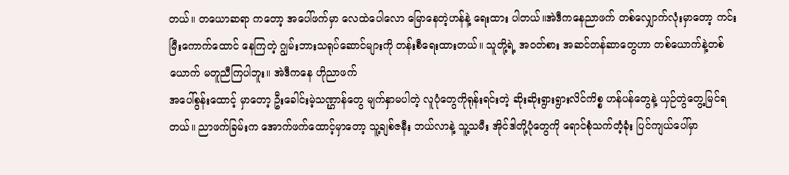တယ်။ တယောဆရာ ကတော့ အပေါ်ဖက်မှာ လေထဲပေါလော မြောနေတဲ့ဟန်နဲ့ ရေးထား ပါတယ်။အဲဒီကနေညာဖက် တစ်လျှောက်လုံးမှာတော့ ကင်းမြီးကောက်ထောင် နေကြတဲ့ ဂျွမ်းဘားသရုပ်ဆောင်များကို တန်းစီရေးထားတယ်။ သူတို့ရဲ့ အဝတ်စား အဆင်တန်ဆာတွေဟာ တစ်ယောက်နဲ့တစ်ယောက် မတူညီကြပါဘူး။ အဲဒီကနေ ဟိုညာဖက်
အပေါ်စွန်းထောင့် မှာတော့ ဦးခေါင်းမဲ့သဏ္ဌာန်တွေ မျက်နှာမပါတဲ့ လူပုံတွေကိုရုန်းရင်းတဲ့ ဆိုးဆိုးရွားရွားလိင်ကိစ္စ ဟန်ပန်တွေနဲ့ ယှဉ်တွဲတွေ့မြင်ရတယ်။ ညာဖက်ခြမ်းက အောက်ဖက်ထောင့်မှာတော့ သူ့ချစ်ဇနီး ဘယ်လာနဲ့ သူ့သမီး အိုင်ဒါတို့ပုံတွေကို ရောင်စုံသက်တံ့ခုံး ပြင်ကျယ်ပေါ်မှာ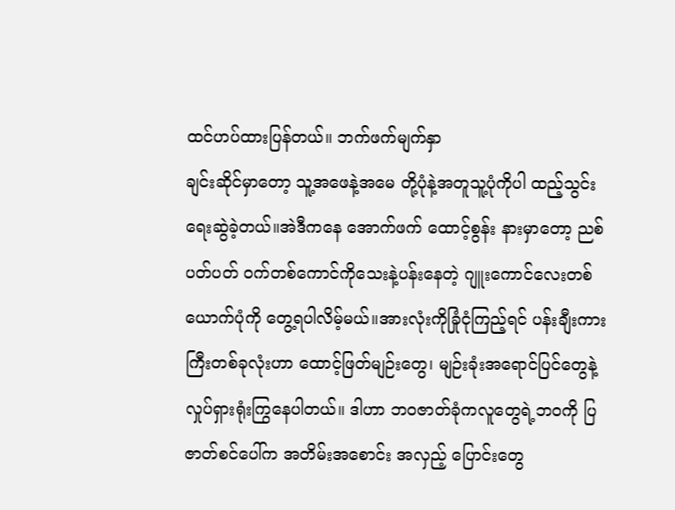ထင်ဟပ်ထားပြန်တယ်။ ဘက်ဖက်မျက်နှာ
ချင်းဆိုင်မှာတော့ သူ့အဖေနဲ့အမေ တို့ပုံနဲ့အတူသူ့ပုံကိုပါ ထည့်သွင်း ရေးဆွဲခဲ့တယ်။အဲဒီကနေ အောက်ဖက် ထောင့်စွန်း နားမှာတော့ ညစ်ပတ်ပတ် ဝက်တစ်ကောင်ကိုသေးနဲ့ပန်းနေတဲ့ ဂျူးကောင်လေးတစ်ယောက်ပုံကို တွေ့ရပါလိမ့်မယ်။အားလုံးကိုခြုံငုံကြည့်ရင် ပန်းချီးကားကြီးတစ်ခုလုံးဟာ ထောင့်ဖြတ်မျဉ်းတွေ၊ မျဉ်းခုံးအရောင်ပြင်တွေနဲ့ လှုပ်ရှားရုံးကြွနေပါတယ်။ ဒါဟာ ဘဝဇာတ်ခုံကလူတွေရဲ့ဘဝကို ပြဇာတ်စင်ပေါ်က အတိမ်းအစောင်း အလှည့် ပြောင်းတွေ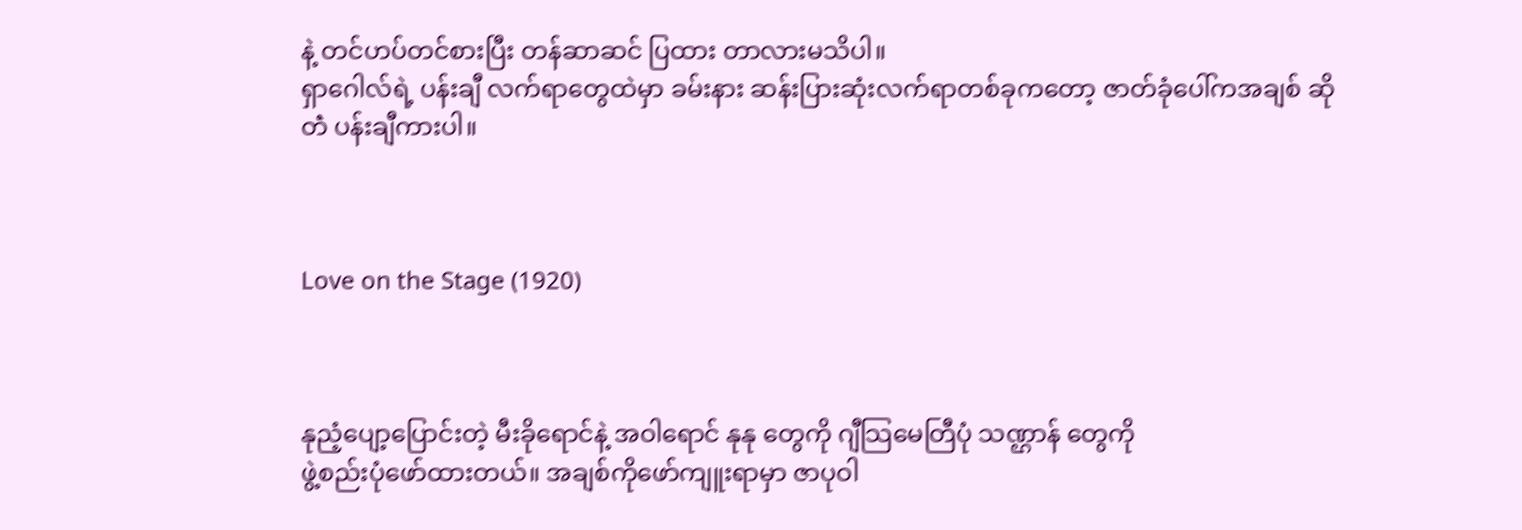နဲ့ တင်ဟပ်တင်စားပြီး တန်ဆာဆင် ပြထား တာလားမသိပါ။
ရှာဂေါလ်ရဲ့ ပန်းချီ လက်ရာတွေထဲမှာ ခမ်းနား ဆန်းပြားဆုံးလက်ရာတစ်ခုကတော့ ဇာတ်ခုံပေါ်ကအချစ် ဆိုတဲံ ပန်းချီကားပါ။



Love on the Stage (1920)



နုညံ့ပျော့ပြောင်းတဲ့ မီးခိုရောင်နဲ့ အဝါရောင် နုနု တွေကို ဂျီသြမေတြီပုံ သဏ္ဌာန် တွေကို
ဖွဲ့စည်းပုံဖော်ထားတယ်။ အချစ်ကိုဖော်ကျူးရာမှာ ဇာပုဝါ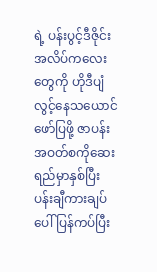ရဲ့ ပန်းပွင့်ဒီဇိုင်းအလိပ်ကလေးတွေကို ဟိုဒီပျံလွင့်နေသယောင်ဖော်ပြဖို့ ဇာပန်းအဝတ်စကိုဆေးရည်မှာနှစ်ပြီး ပန်းချီကားချပ်ပေါ် ပြန်ကပ်ပြီး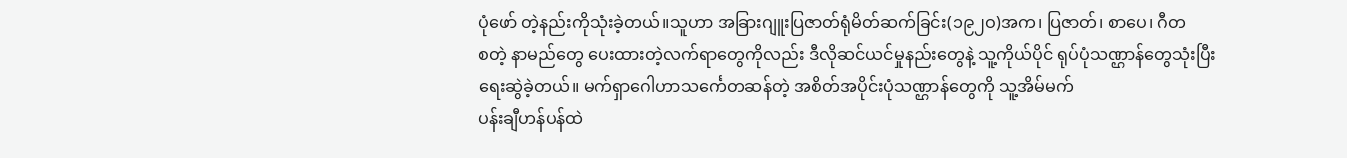ပုံဖော် တဲ့နည်းကိုသုံးခဲ့တယ်။သူဟာ အခြားဂျူးပြဇာတ်ရုံမိတ်ဆက်ခြင်း(၁၉၂ဝ)အက၊ ပြဇာတ်၊ စာပေ၊ ဂီတ
စတဲ့ နာမည်တွေ ပေးထားတဲ့လက်ရာတွေကိုလည်း ဒီလိုဆင်ယင်မှုနည်းတွေနဲ့ သူ့ကိုယ်ပိုင် ရုပ်ပုံသဏ္ဌာန်တွေသုံးပြီး
ရေးဆွဲခဲ့တယ်။ မက်ရှာဂေါဟာသင်္ကေတဆန်တဲ့ အစိတ်အပိုင်းပုံသဏ္ဌာန်တွေကို သူ့အိမ်မက်
ပန်းချီဟန်ပန်ထဲ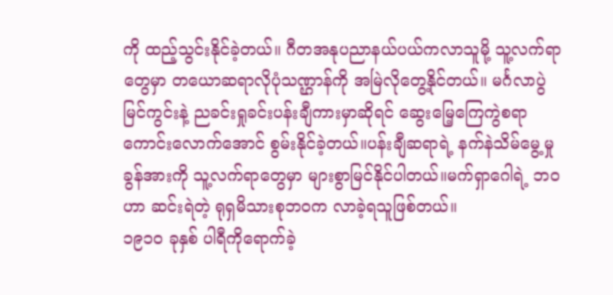ကို ထည့်သွင်းနိုင်ခဲ့တယ်။ ဂီတအနုပညာနယ်ပယ်ကလာသူမို့ သူ့လက်ရာ
တွေမှာ တယောဆရာလိုပုံသဏ္ဌာန်ကို အမြဲလိုတွေ့နိုင်တယ်။ မင်္ဂလာပွဲ မြင်ကွင်းနဲ့ ညခင်းရှုခင်းပန်းချီကားမှာဆိုရင် ဆွေးမြေ့ကြေကွဲစရာ ကောင်းလောက်အောင် စွမ်းနိုင်ခဲ့တယ်။ပန်းချီဆရာရဲ့ နက်နဲသိမ်မွေ့မှု ခွန်အားကို သူ့လက်ရာတွေမှာ များစွာမြင်နိုင်ပါတယ်။မက်ရှာဂေါရဲ့ ဘဝဟာ ဆင်းရဲတဲ့ ရုရှမိသားစုဘဝက လာခဲ့ရသူဖြစ်တယ်။
၁၉၁ဝ ခုနှစ် ပါရီကိုရောက်ခဲ့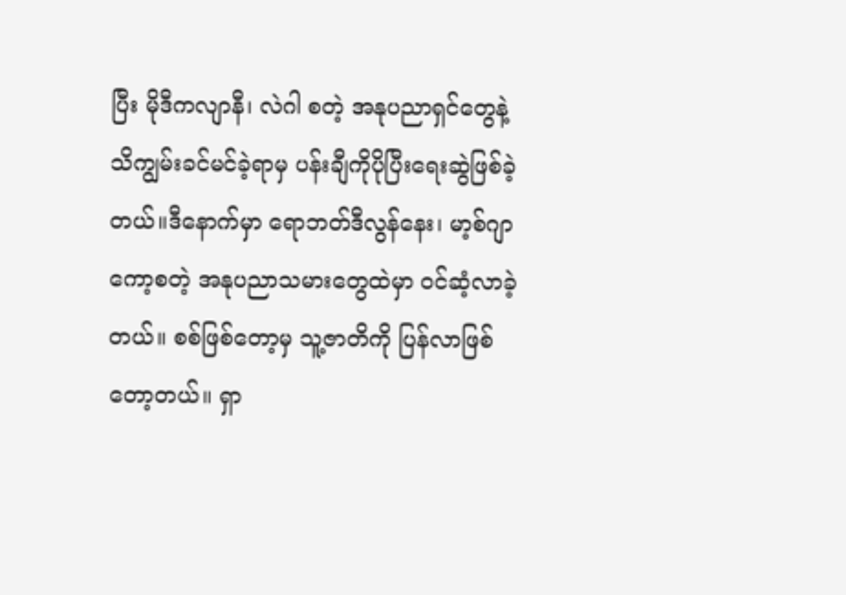ပြီး မိုဒီကလျာနီ၊ လဲဂါ စတဲ့ အနုပညာရှင်တွေနဲ့ သိကျွမ်းခင်မင်ခဲ့ရာမှ ပန်းချီကိုပိုပြီးရေးဆွဲဖြစ်ခဲ့တယ်။ဒီနောက်မှာ ရောဘတ်ဒီလွန်နေး၊ မာ့စ်ဂျာကော့စတဲ့ အနုပညာသမားတွေထဲမှာ ဝင်ဆံ့လာခဲ့တယ်။ စစ်ဖြစ်တော့မှ သူ့ဇာတိကို ပြန်လာဖြစ်တော့တယ်။ ရှာ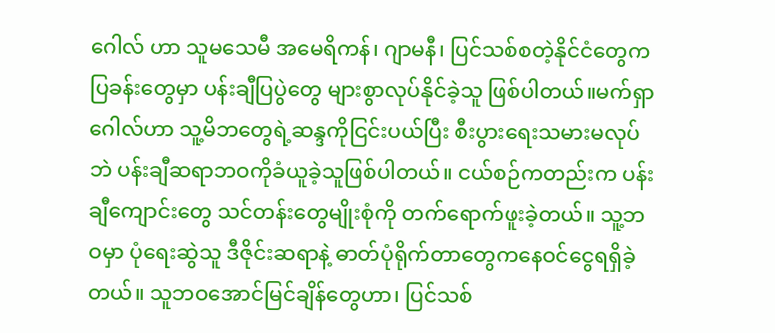ဂေါလ် ဟာ သူမသေမီ အမေရိကန်၊ ဂျာမနီ၊ ပြင်သစ်စတဲ့နိုင်ငံတွေက ပြခန်းတွေမှာ ပန်းချီပြပွဲတွေ များစွာလုပ်နိုင်ခဲ့သူ ဖြစ်ပါတယ်။မက်ရှာဂေါလ်ဟာ သူ့မိဘတွေရဲ့ဆန္ဒကိုငြင်းပယ်ပြီး စီးပွားရေးသမားမလုပ်ဘဲ ပန်းချီဆရာဘဝကိုခံယူခဲ့သူဖြစ်ပါတယ်။ ငယ်စဉ်ကတည်းက ပန်းချီကျောင်းတွေ သင်တန်းတွေမျိုးစုံကို တက်ရောက်ဖူးခဲ့တယ်။ သူ့ဘဝမှာ ပုံရေးဆွဲသူ ဒီဇိုင်းဆရာနဲ့ ဓာတ်ပုံရိုက်တာတွေကနေဝင်ငွေရရှိခဲ့တယ်။ သူဘဝအောင်မြင်ချိန်တွေဟာ၊ ပြင်သစ်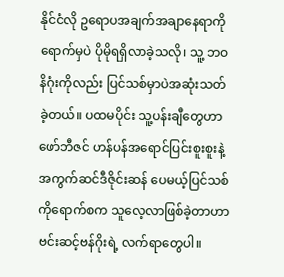နိုင်ငံလို ဥရောပအချက်အချာနေရာကို ရောက်မှပဲ ပိုမိုရရှိလာခဲ့သလို၊ သူ့ ဘဝနိဂုံးကိုလည်း ပြင်သစ်မှာပဲအဆုံးသတ်ခဲ့တယ်။ ပထမပိုင်း သူ့ပန်းချီတွေဟာဖော်ဘီဇင် ဟန်ပန်အရောင်ပြင်းစူးစူးနဲ့ အကွက်ဆင်ဒီဇိုင်းဆန် ပေမယ့်ပြင်သစ်ကိုရောက်စက သူလေ့လာဖြစ်ခဲ့တာဟာ ဗင်းဆင့်ဗန်ဂိုးရဲ့ လက်ရာတွေပါ။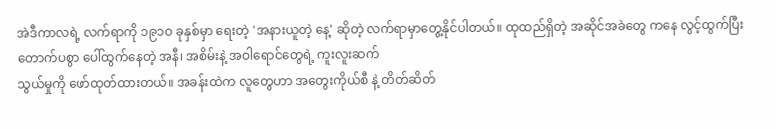အဲဒီကာလရဲ့ လက်ရာကို ၁၉၁ဝ ခုနှစ်မှာ ရေးတဲ့ 'အနားယူတဲ့ နေ့' ဆိုတဲ့ လက်ရာမှာတွေ့နိုင်ပါတယ်။ ထုထည်ရှိတဲ့ အဆိုင်အခဲတွေ ကနေ လွင့်ထွက်ပြီးတောက်ပစွာ ပေါ်ထွက်နေတဲ့ အနီ၊ အစိမ်းနဲ့ အဝါရောင်တွေရဲ့ ကူးလူးဆက်
သွယ်မှုကို ဖော်ထုတ်ထားတယ်။ အခန်းထဲက လူတွေဟာ အတွေးကိုယ်စီ နဲ့ တိတ်ဆိတ်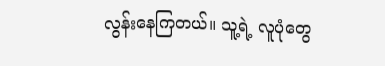လွန်းနေကြတယ်။ သူ့ရဲ့ လူပုံတွေ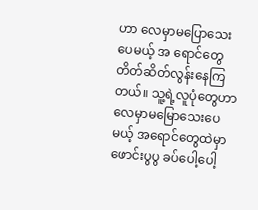ဟာ လေမှာမပြောသေးပေမယ့် အ ရောင်တွေတိတ်ဆိတ်လွန်းနေကြတယ်။ သူ့ရဲ့လူပုံတွေဟာ လေမှာမမြောသေးပေမယ့် အရောင်တွေထဲမှာ ဖောင်းပွပွ ခပ်ပေါ့ပေါ့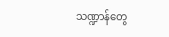သဏ္ဍာန်တွေ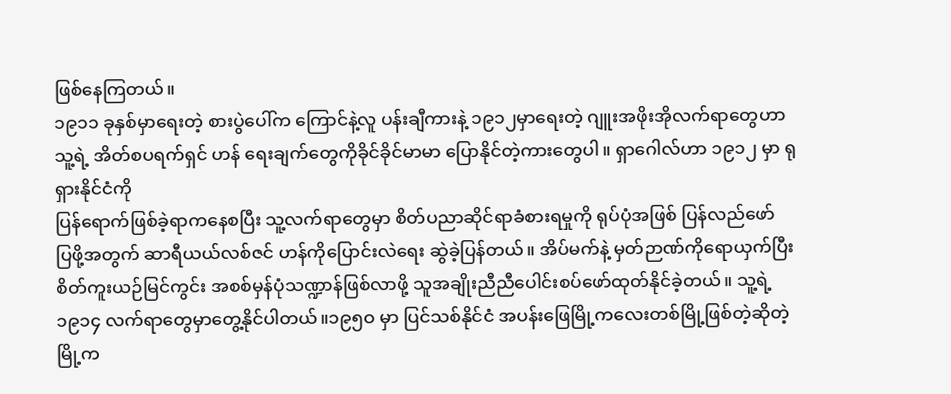ဖြစ်နေကြတယ်။
၁၉၁၁ ခုနှစ်မှာရေးတဲ့ စားပွဲပေါ်က ကြောင်နဲ့လူ ပန်းချီကားနဲ့ ၁၉၁၂မှာရေးတဲ့ ဂျူးအဖိုးအိုလက်ရာတွေဟာ သူ့ရဲ့ အိတ်စပရက်ရှင် ဟန် ရေးချက်တွေကိုခိုင်ခိုင်မာမာ ပြောနိုင်တဲ့ကားတွေပါ။ ရှာဂေါလ်ဟာ ၁၉၁၂ မှာ ရုရှားနိုင်ငံကို
ပြန်ရောက်ဖြစ်ခဲ့ရာကနေစပြီး သူ့လက်ရာတွေမှာ စိတ်ပညာဆိုင်ရာခံစားရမှုကို ရုပ်ပုံအဖြစ် ပြန်လည်ဖော်
ပြဖို့အတွက် ဆာရီယယ်လစ်ဇင် ဟန်ကိုပြောင်းလဲရေး ဆွဲခဲ့ပြန်တယ်။ အိပ်မက်နဲ့ မှတ်ဉာဏ်ကိုရောယှက်ပြီး
စိတ်ကူးယဉ်မြင်ကွင်း အစစ်မှန်ပုံသဏ္ဍာန်ဖြစ်လာဖို့ သူအချိုးညီညီပေါင်းစပ်ဖော်ထုတ်နိုင်ခဲ့တယ်။ သူ့ရဲ့ ၁၉၁၄ လက်ရာတွေမှာတွေ့နိုင်ပါတယ်။၁၉၅ဝ မှာ ပြင်သစ်နိုင်ငံ အပန်းဖြေမြို့ကလေးတစ်မြို့ဖြစ်တဲ့ဆိုတဲ့ မြို့က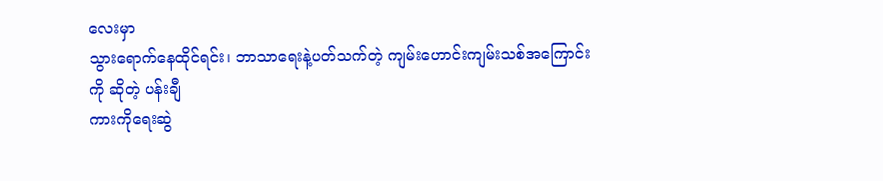လေးမှာ
သွားရောက်နေထိုင်ရင်း၊ ဘာသာရေးနဲ့ပတ်သက်တဲ့ ကျမ်းဟောင်းကျမ်းသစ်အကြောင်းကို ဆိုတဲ့ ပန်းချီ
ကားကိုရေးဆွဲ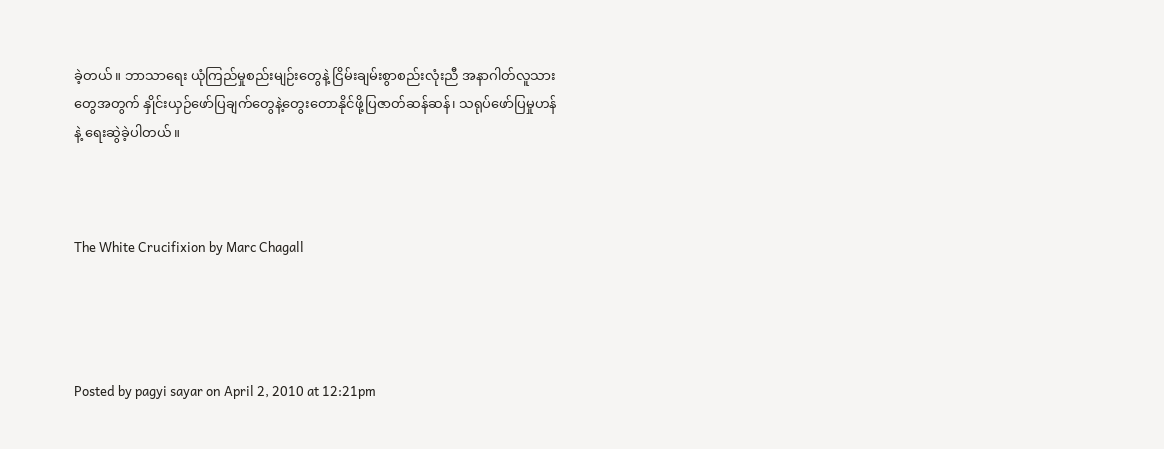ခဲ့တယ်။ ဘာသာရေး ယုံကြည်မှုစည်းမျဉ်းတွေနဲ့ ငြိမ်းချမ်းစွာစည်းလုံးညီ အနာဂါတ်လူသားတွေအတွက် နှိုင်းယှဉ်ဖော်ပြချက်တွေနဲ့တွေးတောနိုင်ဖို့ပြဇာတ်ဆန်ဆန်၊ သရုပ်ဖော်ပြမှုဟန်နဲ့ ရေးဆွဲခဲ့ပါတယ်။



The White Crucifixion by Marc Chagall




Posted by pagyi sayar on April 2, 2010 at 12:21pm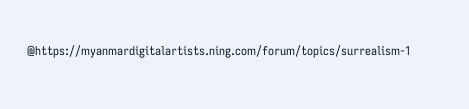@https://myanmardigitalartists.ning.com/forum/topics/surrealism-1